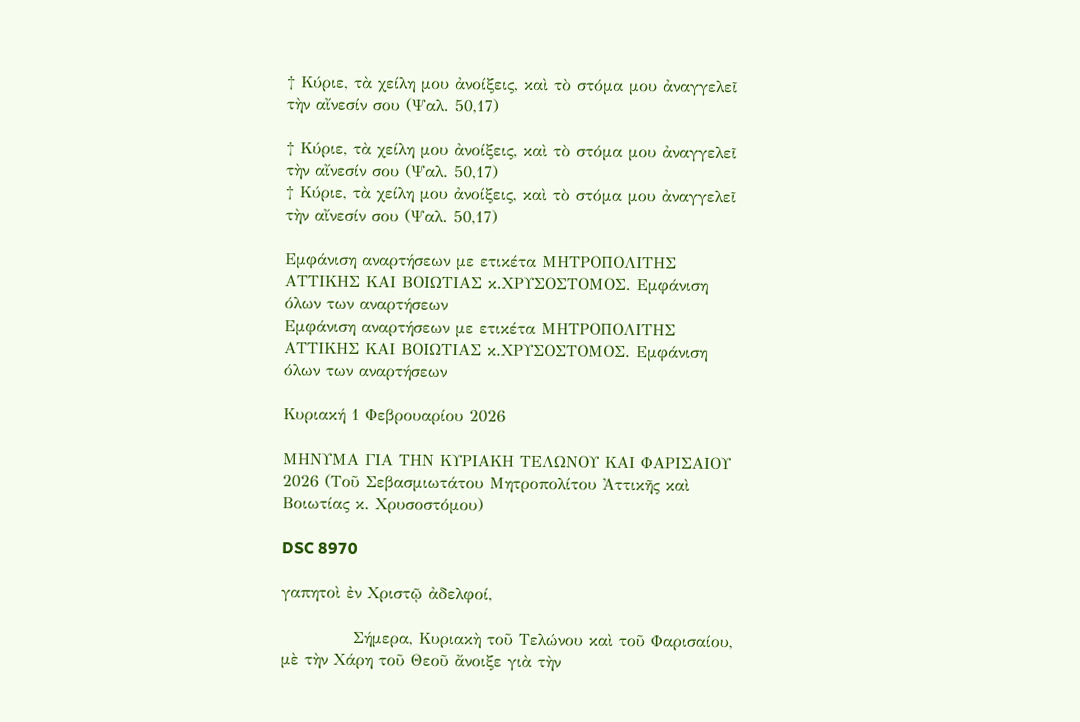† Κύριε, τὰ χείλη μου ἀνοίξεις, καὶ τὸ στόμα μου ἀναγγελεῖ τὴν αἴνεσίν σου (Ψαλ. 50,17)

† Κύριε, τὰ χείλη μου ἀνοίξεις, καὶ τὸ στόμα μου ἀναγγελεῖ τὴν αἴνεσίν σου (Ψαλ. 50,17)
† Κύριε, τὰ χείλη μου ἀνοίξεις, καὶ τὸ στόμα μου ἀναγγελεῖ τὴν αἴνεσίν σου (Ψαλ. 50,17)

Εμφάνιση αναρτήσεων με ετικέτα ΜΗΤΡΟΠΟΛΙΤΗΣ ΑΤΤΙΚΗΣ ΚΑΙ ΒΟΙΩΤΙΑΣ κ.ΧΡΥΣΟΣΤΟΜΟΣ. Εμφάνιση όλων των αναρτήσεων
Εμφάνιση αναρτήσεων με ετικέτα ΜΗΤΡΟΠΟΛΙΤΗΣ ΑΤΤΙΚΗΣ ΚΑΙ ΒΟΙΩΤΙΑΣ κ.ΧΡΥΣΟΣΤΟΜΟΣ. Εμφάνιση όλων των αναρτήσεων

Κυριακή 1 Φεβρουαρίου 2026

ΜΗΝΥΜΑ ΓΙΑ ΤΗΝ ΚΥΡΙΑΚΗ ΤΕΛΩΝΟΥ ΚΑΙ ΦΑΡΙΣΑΙΟΥ 2026 (Τοῦ Σεβασμιωτάτου Μητροπολίτου Ἀττικῆς καὶ Βοιωτίας κ. Χρυσοστόμου)

DSC 8970

γαπητοὶ ἐν Χριστῷ ἀδελφοί,

            Σήμερα, Κυριακὴ τοῦ Τελώνου καὶ τοῦ Φαρισαίου, μὲ τὴν Χάρη τοῦ Θεοῦ ἄνοιξε γιὰ τὴν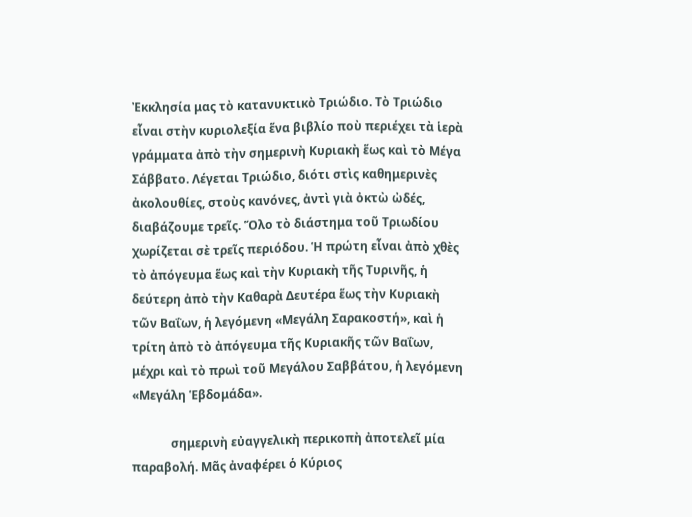Ἐκκλησία μας τὸ κατανυκτικὸ Τριώδιο. Τὸ Τριώδιο εἶναι στὴν κυριολεξία ἕνα βιβλίο ποὺ περιέχει τὰ ἱερὰ γράμματα ἀπὸ τὴν σημερινὴ Κυριακὴ ἕως καὶ τὸ Μέγα Σάββατο. Λέγεται Τριώδιο, διότι στὶς καθημερινὲς ἀκολουθίες, στοὺς κανόνες, ἀντὶ γιὰ ὀκτὼ ὠδές, διαβάζουμε τρεῖς. Ὅλο τὸ διάστημα τοῦ Τριωδίου χωρίζεται σὲ τρεῖς περιόδου. Ἡ πρώτη εἶναι ἀπὸ χθὲς τὸ ἀπόγευμα ἕως καὶ τὴν Κυριακὴ τῆς Τυρινῆς, ἡ δεύτερη ἀπὸ τὴν Καθαρὰ Δευτέρα ἕως τὴν Κυριακὴ τῶν Βαΐων, ἡ λεγόμενη «Μεγάλη Σαρακοστή», καὶ ἡ τρίτη ἀπὸ τὸ ἀπόγευμα τῆς Κυριακῆς τῶν Βαΐων, μέχρι καὶ τὸ πρωὶ τοῦ Μεγάλου Σαββάτου, ἡ λεγόμενη «Μεγάλη Ἑβδομάδα».

             σημερινὴ εὐαγγελικὴ περικοπὴ ἀποτελεῖ μία παραβολή. Μᾶς ἀναφέρει ὁ Κύριος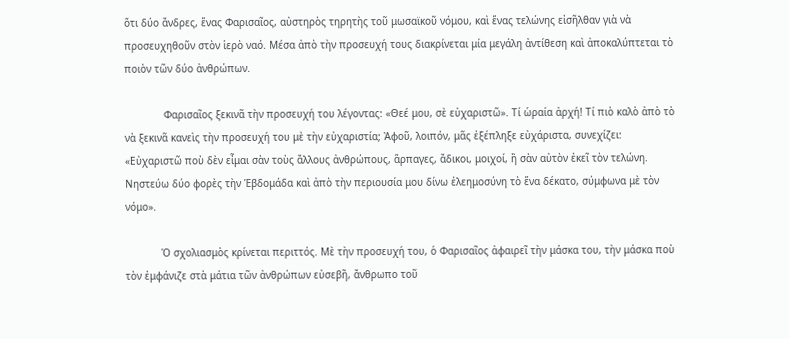ὅτι δύο ἄνδρες, ἕνας Φαρισαῖος, αὐστηρὸς τηρητὴς τοῦ μωσαϊκοῦ νόμου, καὶ ἕνας τελώνης εἰσῆλθαν γιὰ νὰ προσευχηθοῦν στὸν ἱερὸ ναό. Μέσα ἀπὸ τὴν προσευχή τους διακρίνεται μία μεγάλη ἀντίθεση καὶ ἀποκαλύπτεται τὸ ποιὸν τῶν δύο ἀνθρώπων.

             Φαρισαῖος ξεκινᾶ τὴν προσευχή του λέγοντας: «Θεέ μου, σὲ εὐχαριστῶ». Τί ὡραία ἀρχή! Τί πιὸ καλὸ ἀπὸ τὸ νὰ ξεκινᾶ κανεὶς τὴν προσευχή του μὲ τὴν εὐχαριστία; Ἀφοῦ, λοιπόν, μᾶς ἐξέπληξε εὐχάριστα, συνεχίζει: «Εὐχαριστῶ ποὺ δὲν εἶμαι σὰν τοὺς ἄλλους ἀνθρώπους, ἅρπαγες, ἄδικοι, μοιχοί, ἢ σὰν αὐτὸν ἐκεῖ τὸν τελώνη. Νηστεύω δύο φορὲς τὴν Ἑβδομάδα καὶ ἀπὸ τὴν περιουσία μου δίνω ἐλεημοσύνη τὸ ἕνα δέκατο, σύμφωνα μὲ τὸν νόμο».

            Ὁ σχολιασμὸς κρίνεται περιττός. Μὲ τὴν προσευχή του, ὁ Φαρισαῖος ἀφαιρεῖ τὴν μάσκα του, τὴν μάσκα ποὺ τὸν ἐμφάνιζε στὰ μάτια τῶν ἀνθρώπων εὐσεβῆ, ἄνθρωπο τοῦ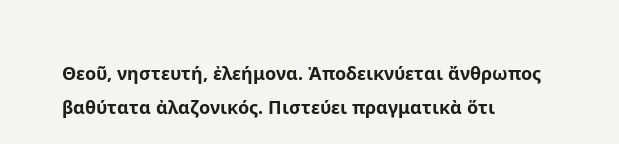Θεοῦ, νηστευτή, ἐλεήμονα. Ἀποδεικνύεται ἄνθρωπος βαθύτατα ἀλαζονικός. Πιστεύει πραγματικὰ ὅτι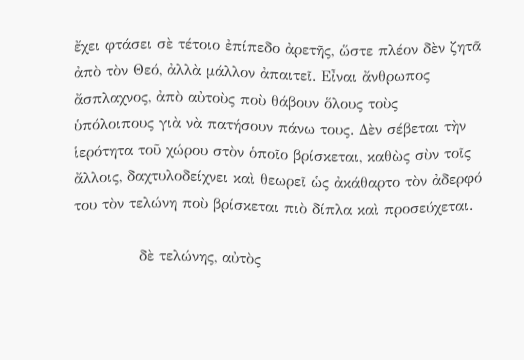ἔχει φτάσει σὲ τέτοιο ἐπίπεδο ἀρετῆς, ὥστε πλέον δὲν ζητᾶ ἀπὸ τὸν Θεό, ἀλλὰ μάλλον ἀπαιτεῖ. Εἶναι ἄνθρωπος ἄσπλαχνος, ἀπὸ αὐτοὺς ποὺ θάβουν ὅλους τοὺς ὑπόλοιπους γιὰ νὰ πατήσουν πάνω τους. Δὲν σέβεται τὴν ἱερότητα τοῦ χώρου στὸν ὁποῖο βρίσκεται, καθὼς σὺν τοῖς ἄλλοις, δαχτυλοδείχνει καὶ θεωρεῖ ὡς ἀκάθαρτο τὸν ἀδερφό του τὸν τελώνη ποὺ βρίσκεται πιὸ δίπλα καὶ προσεύχεται.

             δὲ τελώνης, αὐτὸς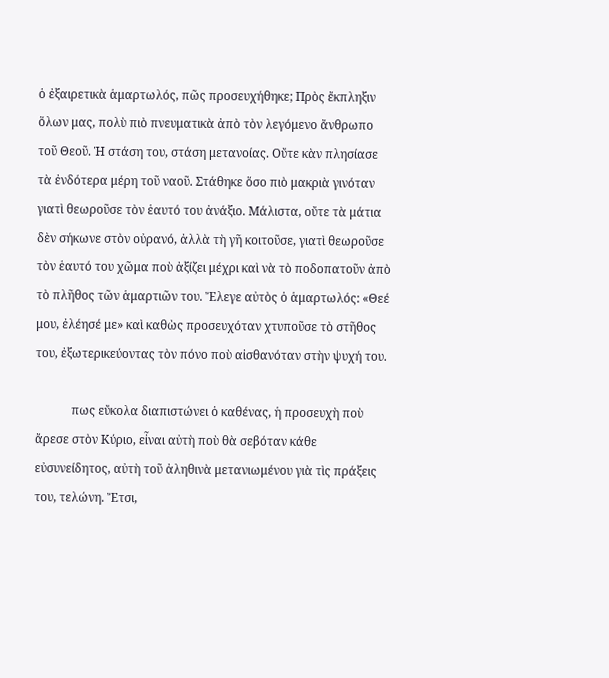ὁ ἐξαιρετικὰ ἁμαρτωλός, πῶς προσευχήθηκε; Πρὸς ἔκπληξιν ὅλων μας, πολὺ πιὸ πνευματικὰ ἀπὸ τὸν λεγόμενο ἄνθρωπο τοῦ Θεοῦ. Ἡ στάση του, στάση μετανοίας. Οὔτε κὰν πλησίασε τὰ ἐνδότερα μέρη τοῦ ναοῦ. Στάθηκε ὅσο πιὸ μακριὰ γινόταν γιατὶ θεωροῦσε τὸν ἑαυτό του ἀνάξιο. Μάλιστα, οὔτε τὰ μάτια δὲν σήκωνε στὸν οὐρανό, ἀλλὰ τὴ γῆ κοιτοῦσε, γιατὶ θεωροῦσε τὸν ἑαυτό του χῶμα ποὺ ἀξίζει μέχρι καὶ νὰ τὸ ποδοπατοῦν ἀπὸ τὸ πλῆθος τῶν ἁμαρτιῶν του. Ἔλεγε αὐτὸς ὁ ἁμαρτωλός: «Θεέ μου, ἐλέησέ με» καὶ καθὼς προσευχόταν χτυποῦσε τὸ στῆθος του, ἐξωτερικεύοντας τὸν πόνο ποὺ αἰσθανόταν στὴν ψυχή του.

            πως εὔκολα διαπιστώνει ὁ καθένας, ἡ προσευχὴ ποὺ ἄρεσε στὸν Κύριο, εἶναι αὐτὴ ποὺ θὰ σεβόταν κάθε εὐσυνείδητος, αὐτὴ τοῦ ἀληθινὰ μετανιωμένου γιὰ τὶς πράξεις του, τελώνη. Ἔτσι,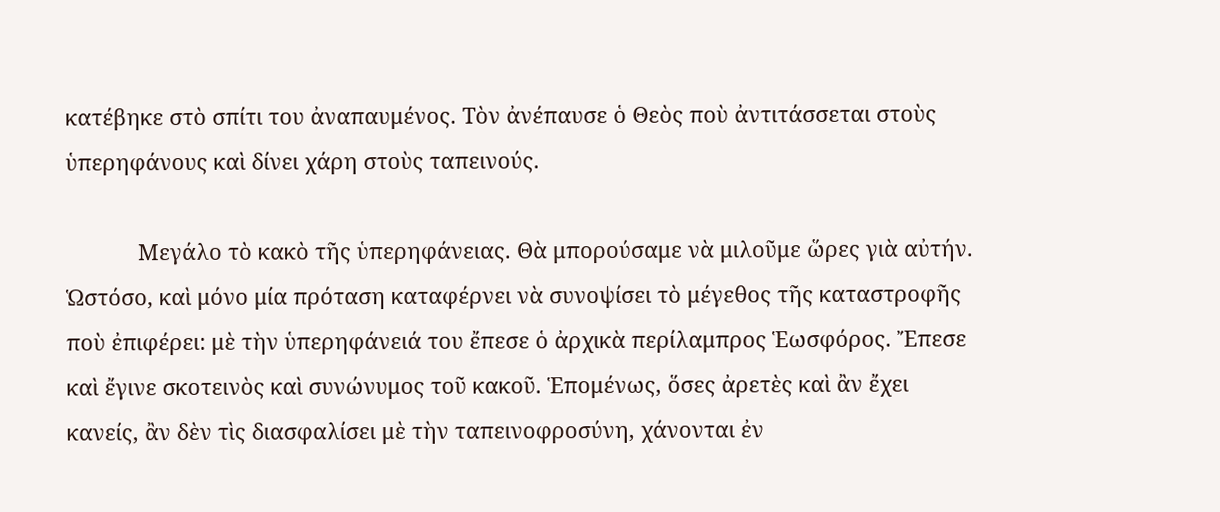κατέβηκε στὸ σπίτι του ἀναπαυμένος. Τὸν ἀνέπαυσε ὁ Θεὸς ποὺ ἀντιτάσσεται στοὺς ὑπερηφάνους καὶ δίνει χάρη στοὺς ταπεινούς.

            Μεγάλο τὸ κακὸ τῆς ὑπερηφάνειας. Θὰ μπορούσαμε νὰ μιλοῦμε ὥρες γιὰ αὐτήν. Ὡστόσο, καὶ μόνο μία πρόταση καταφέρνει νὰ συνοψίσει τὸ μέγεθος τῆς καταστροφῆς ποὺ ἐπιφέρει: μὲ τὴν ὑπερηφάνειά του ἔπεσε ὁ ἀρχικὰ περίλαμπρος Ἑωσφόρος. Ἔπεσε καὶ ἔγινε σκοτεινὸς καὶ συνώνυμος τοῦ κακοῦ. Ἑπομένως, ὅσες ἀρετὲς καὶ ἂν ἔχει κανείς, ἂν δὲν τὶς διασφαλίσει μὲ τὴν ταπεινοφροσύνη, χάνονται ἐν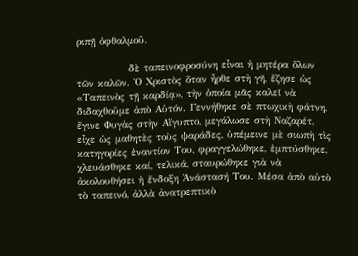ριπῇ ὀφθαλμοῦ.

             δὲ ταπεινοφροσύνη εἶναι ἡ μητέρα ὅλων τῶν καλῶν. Ὁ Χριστὸς ὅταν ἦρθε στὴ γῆ, ἔζησε ὡς «Ταπεινὸς τῇ καρδίᾳ», τὴν ὁποία μᾶς καλεῖ νὰ διδαχθοῦμε ἀπὸ Αὐτόν. Γεννήθηκε σὲ πτωχικὴ φάτνη, ἔγινε Φυγὰς στὴν Αἴγυπτο, μεγάλωσε στὴ Ναζαρέτ, εἶχε ὡς μαθητὲς τοὺς ψαράδες, ὑπέμεινε μὲ σιωπὴ τὶς κατηγορίες ἐναντίον Του, φραγγελώθηκε, ἐμπτύσθηκε, χλευάσθηκε καί, τελικά, σταυρώθηκε γιὰ νὰ ἀκολουθήσει ἡ ἔνδοξη Ἀνάστασή Του. Μέσα ἀπὸ αὐτὸ τὸ ταπεινό, ἀλλὰ ἀνατρεπτικὸ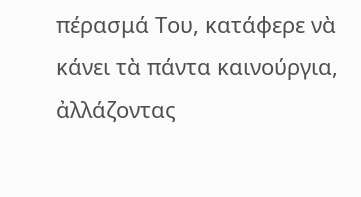πέρασμά Του, κατάφερε νὰ κάνει τὰ πάντα καινούργια, ἀλλάζοντας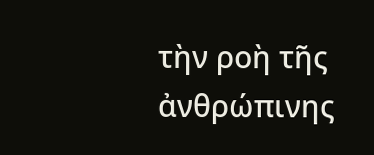τὴν ροὴ τῆς ἀνθρώπινης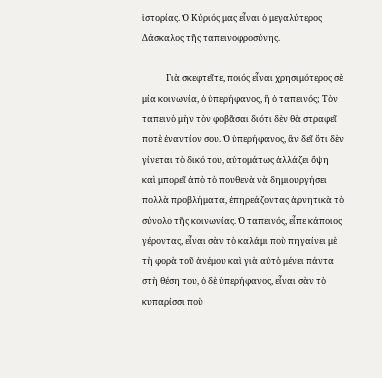ἱστορίας. Ὁ Κύριός μας εἶναι ὁ μεγαλύτερος Δάσκαλος τῆς ταπεινοφροσύνης.

            Γιὰ σκεφτεῖτε, ποιός εἶναι χρησιμότερος σὲ μία κοινωνία, ὁ ὑπερήφανος, ἢ ὁ ταπεινός; Τὸν ταπεινὸ μὴν τὸν φοβᾶσαι διότι δὲν θὰ στραφεῖ ποτὲ ἐναντίον σου. Ὁ ὑπερήφανος, ἂν δεῖ ὅτι δὲν γίνεται τὸ δικό του, αὐτομάτως ἀλλάζει ὄψη καὶ μπορεῖ ἀπὸ τὸ πουθενὰ νὰ δημιουργήσει πολλὰ προβλήματα, ἐπηρεάζοντας ἀρνητικὰ τὸ σύνολο τῆς κοινωνίας. Ὁ ταπεινός, εἶπε κάποιος γέροντας, εἶναι σὰν τὸ καλάμι ποὺ πηγαίνει μὲ τὴ φορὰ τοῦ ἀνέμου καὶ γιὰ αὐτὸ μένει πάντα στὴ θέση του, ὁ δὲ ὑπερήφανος, εἶναι σὰν τὸ κυπαρίσσι ποὺ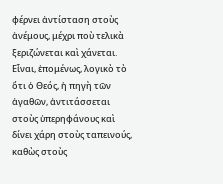φέρνει ἀντίσταση στοὺς ἀνέμους, μέχρι ποὺ τελικὰ ξεριζώνεται καὶ χάνεται. Εἶναι, ἑπομένως, λογικὸ τὸ ὅτι ὁ Θεός, ἡ πηγὴ τῶν ἀγαθῶν, ἀντιτάσσεται στοὺς ὑπερηφάνους καὶ δίνει χάρη στοὺς ταπεινούς, καθὼς στοὺς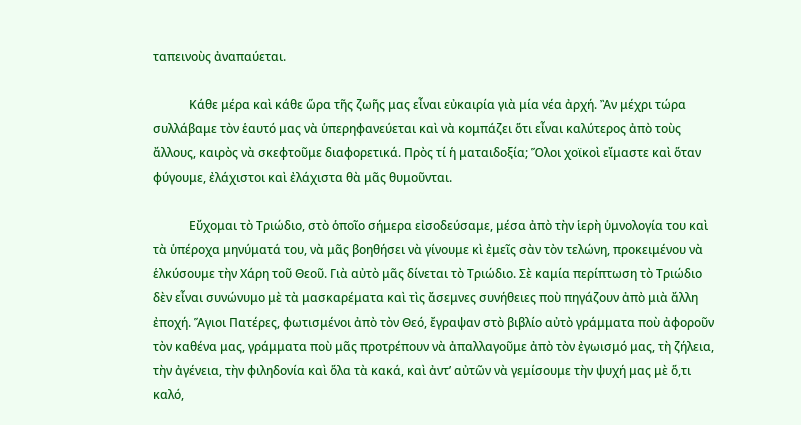ταπεινοὺς ἀναπαύεται.

            Κάθε μέρα καὶ κάθε ὥρα τῆς ζωῆς μας εἶναι εὐκαιρία γιὰ μία νέα ἀρχή. Ἂν μέχρι τώρα συλλάβαμε τὸν ἑαυτό μας νὰ ὑπερηφανεύεται καὶ νὰ κομπάζει ὅτι εἶναι καλύτερος ἀπὸ τοὺς ἄλλους, καιρὸς νὰ σκεφτοῦμε διαφορετικά. Πρὸς τί ἡ ματαιδοξία; Ὅλοι χοϊκοὶ εἴμαστε καὶ ὅταν φύγουμε, ἐλάχιστοι καὶ ἐλάχιστα θὰ μᾶς θυμοῦνται.

            Εὔχομαι τὸ Τριώδιο, στὸ ὁποῖο σήμερα εἰσοδεύσαμε, μέσα ἀπὸ τὴν ἱερὴ ὑμνολογία του καὶ τὰ ὑπέροχα μηνύματά του, νὰ μᾶς βοηθήσει νὰ γίνουμε κὶ ἐμεῖς σὰν τὸν τελώνη, προκειμένου νὰ ἑλκύσουμε τὴν Χάρη τοῦ Θεοῦ. Γιὰ αὐτὸ μᾶς δίνεται τὸ Τριώδιο. Σὲ καμία περίπτωση τὸ Τριώδιο δὲν εἶναι συνώνυμο μὲ τὰ μασκαρέματα καὶ τὶς ἄσεμνες συνήθειες ποὺ πηγάζουν ἀπὸ μιὰ ἄλλη ἐποχή. Ἅγιοι Πατέρες, φωτισμένοι ἀπὸ τὸν Θεό, ἔγραψαν στὸ βιβλίο αὐτὸ γράμματα ποὺ ἀφοροῦν τὸν καθένα μας, γράμματα ποὺ μᾶς προτρέπουν νὰ ἀπαλλαγοῦμε ἀπὸ τὸν ἐγωισμό μας, τὴ ζήλεια, τὴν ἀγένεια, τὴν φιληδονία καὶ ὅλα τὰ κακά, καὶ ἀντ’ αὐτῶν νὰ γεμίσουμε τὴν ψυχή μας μὲ ὅ,τι καλό,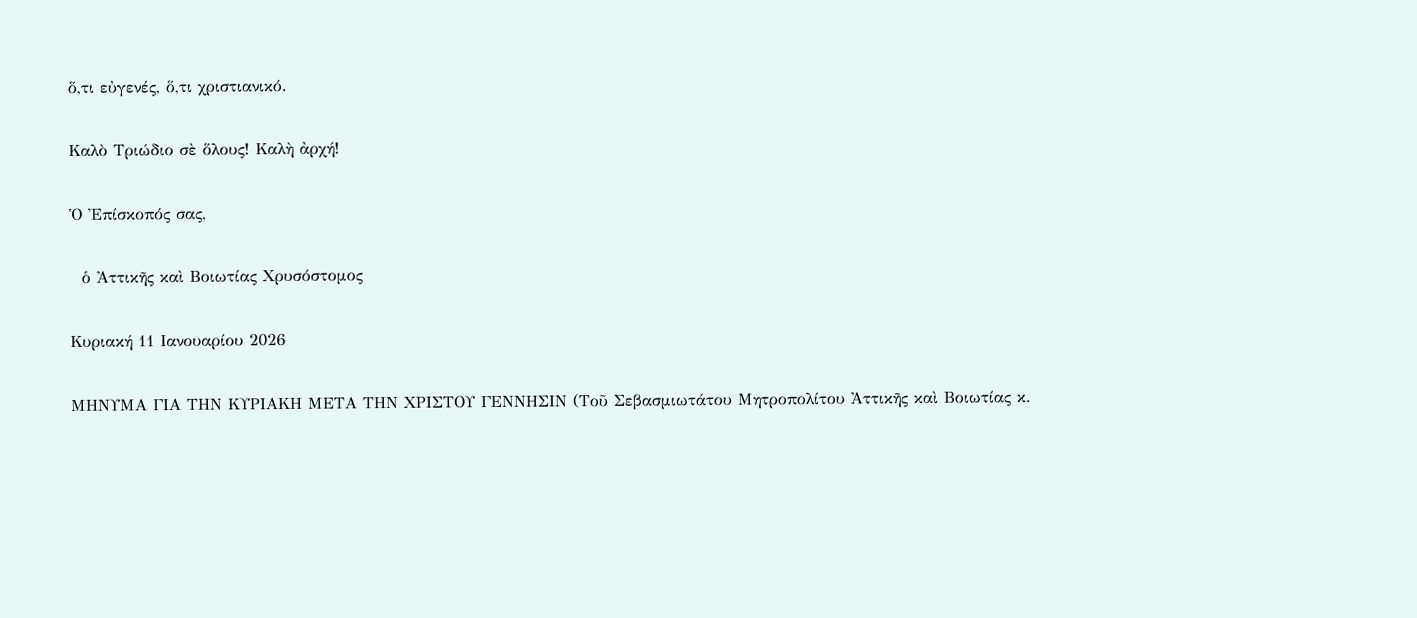ὅ,τι εὐγενές, ὅ,τι χριστιανικό.

Καλὸ Τριώδιο σὲ ὅλους! Καλὴ ἀρχή!

Ὁ Ἐπίσκοπός σας,

  ὁ Ἀττικῆς καὶ Βοιωτίας Χρυσόστομος

Κυριακή 11 Ιανουαρίου 2026

ΜΗΝΥΜΑ ΓΙΑ ΤΗΝ ΚΥΡΙΑΚΗ ΜΕΤΑ ΤΗΝ ΧΡΙΣΤΟΥ ΓΕΝΝΗΣΙΝ (Τοῦ Σεβασμιωτάτου Μητροπολίτου Ἀττικῆς καὶ Βοιωτίας κ.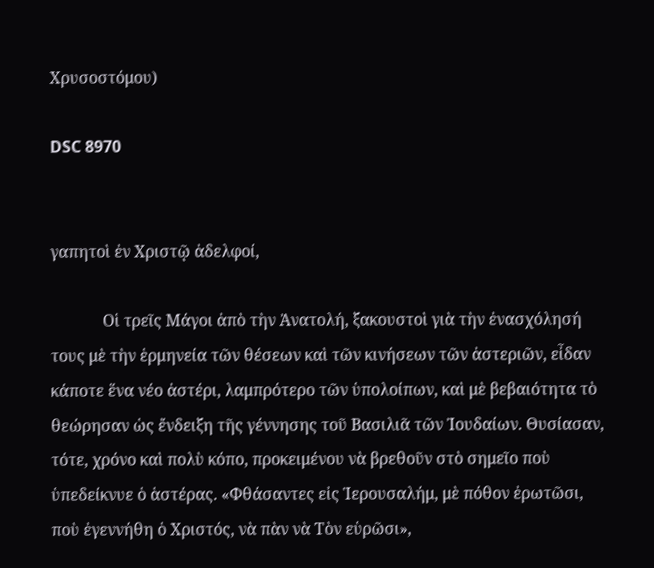Χρυσοστόμου)

DSC 8970


γαπητοὶ ἐν Χριστῷ ἀδελφοί,

             Οἱ τρεῖς Μάγοι ἀπὸ τὴν Ἀνατολή, ξακουστοὶ γιὰ τὴν ἐνασχόλησή τους μὲ τὴν ἑρμηνεία τῶν θέσεων καὶ τῶν κινήσεων τῶν ἀστεριῶν, εἶδαν κάποτε ἕνα νέο ἀστέρι, λαμπρότερο τῶν ὑπολοίπων, καὶ μὲ βεβαιότητα τὸ θεώρησαν ὡς ἔνδειξη τῆς γέννησης τοῦ Βασιλιᾶ τῶν Ἰουδαίων. Θυσίασαν, τότε, χρόνο καὶ πολὺ κόπο, προκειμένου νὰ βρεθοῦν στὸ σημεῖο ποὺ ὑπεδείκνυε ὁ ἁστέρας. «Φθάσαντες εἰς Ἱερουσαλήμ, μὲ πόθον ἐρωτῶσι, ποὺ ἐγεννήθη ὁ Χριστός, νὰ πὰν νὰ Τὸν εὑρῶσι»,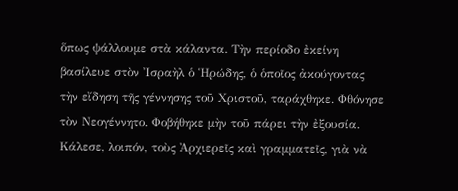ὅπως ψάλλουμε στὰ κάλαντα. Τὴν περίοδο ἐκείνη βασίλευε στὸν Ἰσραὴλ ὁ Ἡρώδης, ὁ ὁποῖος ἀκούγοντας τὴν εἴδηση τῆς γέννησης τοῦ Χριστοῦ, ταράχθηκε. Φθόνησε τὸν Νεογέννητο. Φοβήθηκε μὴν τοῦ πάρει τὴν ἐξουσία. Κάλεσε, λοιπόν, τοὺς Ἀρχιερεῖς καὶ γραμματεῖς, γιὰ νὰ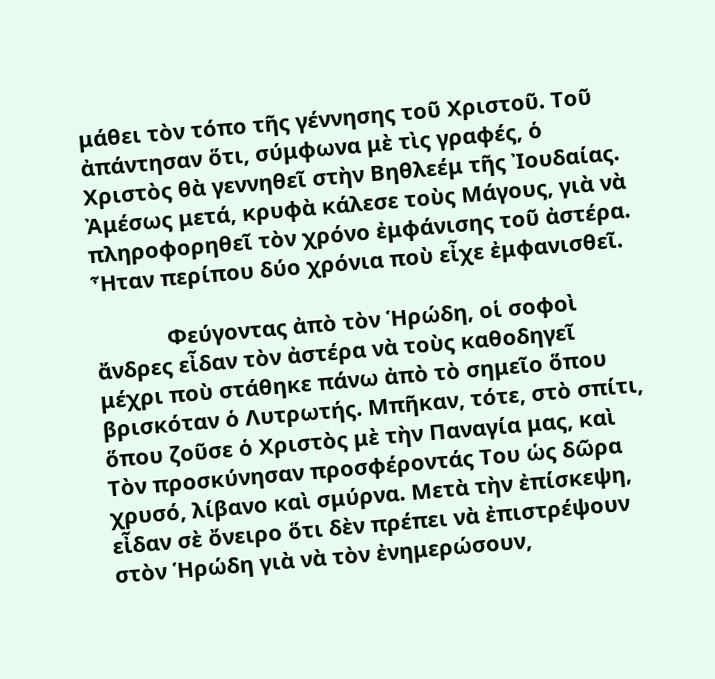μάθει τὸν τόπο τῆς γέννησης τοῦ Χριστοῦ. Τοῦ ἀπάντησαν ὅτι, σύμφωνα μὲ τὶς γραφές, ὁ Χριστὸς θὰ γεννηθεῖ στὴν Βηθλεέμ τῆς Ἰουδαίας. Ἀμέσως μετά, κρυφὰ κάλεσε τοὺς Μάγους, γιὰ νὰ πληροφορηθεῖ τὸν χρόνο ἐμφάνισης τοῦ ἀστέρα. Ἦταν περίπου δύο χρόνια ποὺ εἶχε ἐμφανισθεῖ.

            Φεύγοντας ἀπὸ τὸν Ἡρώδη, οἱ σοφοὶ ἄνδρες εἶδαν τὸν ἀστέρα νὰ τοὺς καθοδηγεῖ μέχρι ποὺ στάθηκε πάνω ἀπὸ τὸ σημεῖο ὅπου βρισκόταν ὁ Λυτρωτής. Μπῆκαν, τότε, στὸ σπίτι, ὅπου ζοῦσε ὁ Χριστὸς μὲ τὴν Παναγία μας, καὶ Τὸν προσκύνησαν προσφέροντάς Του ὡς δῶρα χρυσό, λίβανο καὶ σμύρνα. Μετὰ τὴν ἐπίσκεψη, εἶδαν σὲ ὄνειρο ὅτι δὲν πρέπει νὰ ἐπιστρέψουν στὸν Ἡρώδη γιὰ νὰ τὸν ἐνημερώσουν,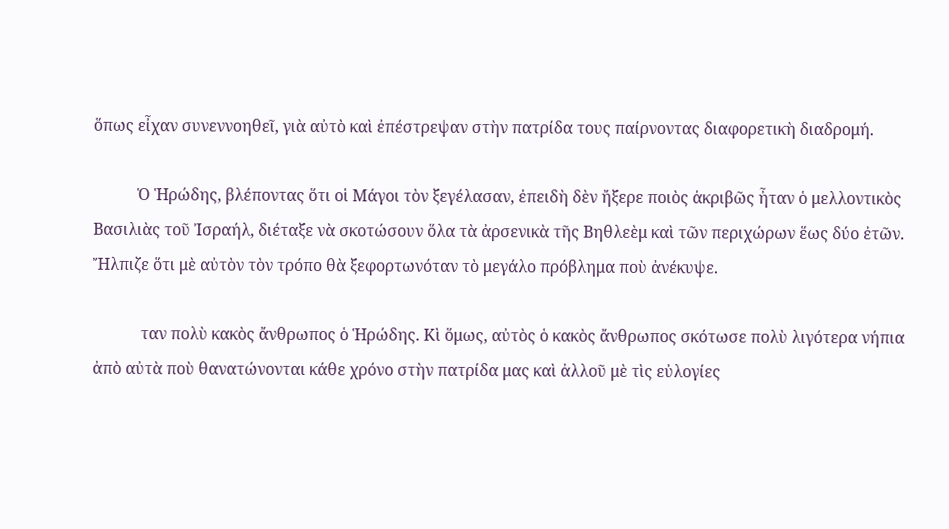ὅπως εἶχαν συνεννοηθεῖ, γιὰ αὐτὸ καὶ ἐπέστρεψαν στὴν πατρίδα τους παίρνοντας διαφορετικὴ διαδρομή.

           Ὁ Ἡρώδης, βλέποντας ὅτι οἱ Μάγοι τὸν ξεγέλασαν, ἐπειδὴ δὲν ἤξερε ποιὸς ἀκριβῶς ἦταν ὁ μελλοντικὸς Βασιλιὰς τοῦ Ἰσραήλ, διέταξε νὰ σκοτώσουν ὅλα τὰ ἀρσενικὰ τῆς Βηθλεὲμ καὶ τῶν περιχώρων ἕως δύο ἐτῶν. Ἤλπιζε ὅτι μὲ αὐτὸν τὸν τρόπο θὰ ξεφορτωνόταν τὸ μεγάλο πρόβλημα ποὺ ἀνέκυψε.

            ταν πολὺ κακὸς ἄνθρωπος ὁ Ἡρώδης. Κὶ ὅμως, αὐτὸς ὁ κακὸς ἄνθρωπος σκότωσε πολὺ λιγότερα νήπια ἀπὸ αὐτὰ ποὺ θανατώνονται κάθε χρόνο στὴν πατρίδα μας καὶ ἀλλοῦ μὲ τὶς εὐλογίες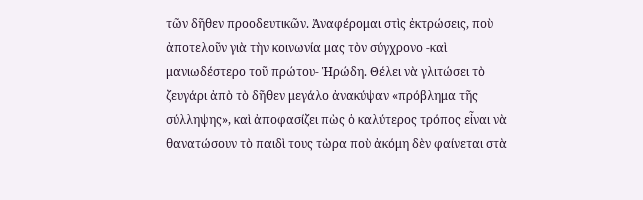τῶν δῆθεν προοδευτικῶν. Ἀναφέρομαι στὶς ἐκτρώσεις, ποὺ ἀποτελοῦν γιὰ τὴν κοινωνία μας τὸν σύγχρονο -καὶ μανιωδέστερο τοῦ πρώτου- Ἡρώδη. Θέλει νὰ γλιτώσει τὸ ζευγάρι ἀπὸ τὸ δῆθεν μεγάλο ἀνακύψαν «πρόβλημα τῆς σύλληψης», καὶ ἀποφασίζει πὼς ὁ καλύτερος τρόπος εἶναι νὰ θανατώσουν τὸ παιδὶ τους τὼρα ποὺ ἀκόμη δὲν φαίνεται στὰ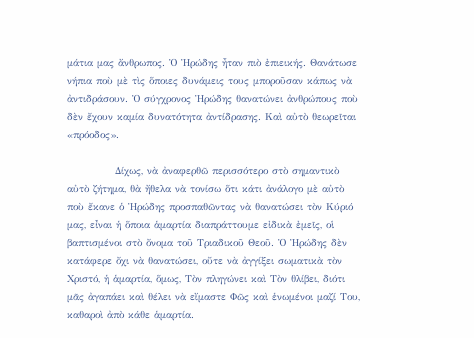μάτια μας ἄνθρωπος. Ὁ Ἡρώδης ἦταν πιὸ ἐπιεικής. Θανάτωσε νήπια ποὺ μὲ τὶς ὅποιες δυνάμεις τους μποροῦσαν κάπως νὰ ἀντιδράσουν. Ὁ σύγχρονος Ἡρώδης θανατώνει ἀνθρώπους ποὺ δὲν ἔχουν καμία δυνατότητα ἀντίδρασης. Καὶ αὐτὸ θεωρεῖται «πρόοδος».

            Δίχως, νὰ ἀναφερθῶ περισσότερο στὸ σημαντικὸ αὐτὸ ζήτημα, θὰ ἤθελα νὰ τονίσω ὅτι κάτι ἀνάλογο μὲ αὐτὸ ποὺ ἔκανε ὁ Ἡρώδης προσπαθῶντας νὰ θανατώσει τὸν Κύριό μας, εἶναι ἡ ὅποια ἁμαρτία διαπράττουμε εἰδικὰ ἐμεῖς, οἱ βαπτισμένοι στὸ ὄνομα τοῦ Τριαδικοῦ Θεοῦ. Ὁ Ἡρώδης δὲν κατάφερε ὄχι νὰ θανατώσει, οὔτε νὰ ἀγγίξει σωματικὰ τὸν Χριστό, ἡ ἁμαρτία, ὅμως, Τὸν πληγώνει καὶ Τὸν θλίβει, διότι μᾶς ἀγαπάει καὶ θέλει νὰ εἴμαστε Φῶς καὶ ἑνωμένοι μαζί Του, καθαροὶ ἀπὸ κάθε ἁμαρτία.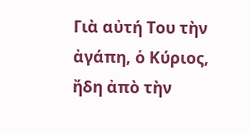Γιὰ αὐτή Του τὴν ἀγάπη, ὁ Κύριος, ἤδη ἀπὸ τὴν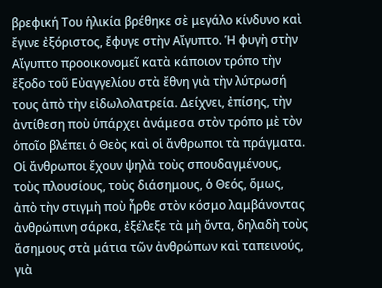βρεφική Του ἡλικία βρέθηκε σὲ μεγάλο κίνδυνο καὶ ἔγινε ἐξόριστος, ἔφυγε στὴν Αἴγυπτο. Ἡ φυγὴ στὴν Αἴγυπτο προοικονομεῖ κατὰ κάποιον τρόπο τὴν ἔξοδο τοῦ Εὐαγγελίου στὰ ἔθνη γιὰ τὴν λύτρωσή τους ἀπὸ τὴν εἰδωλολατρεία. Δείχνει, ἐπίσης, τὴν ἀντίθεση ποὺ ὑπάρχει ἀνάμεσα στὸν τρόπο μὲ τὸν ὁποῖο βλέπει ὁ Θεὸς καὶ οἱ ἄνθρωποι τὰ πράγματα. Οἱ ἄνθρωποι ἔχουν ψηλὰ τοὺς σπουδαγμένους, τοὺς πλουσίους, τοὺς διάσημους, ὁ Θεός, ὅμως, ἀπὸ τὴν στιγμὴ ποὺ ἦρθε στὸν κόσμο λαμβάνοντας ἀνθρώπινη σάρκα, ἐξέλεξε τὰ μὴ ὄντα, δηλαδὴ τοὺς ἄσημους στὰ μάτια τῶν ἀνθρώπων καὶ ταπεινούς, γιὰ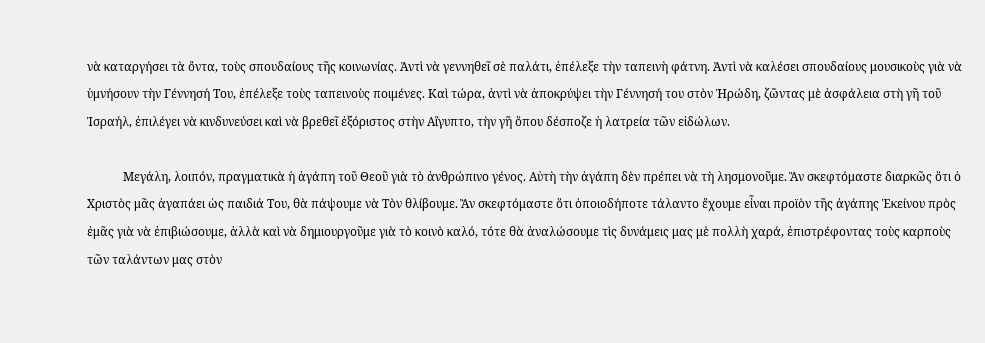νὰ καταργήσει τὰ ὄντα, τοὺς σπουδαίους τῆς κοινωνίας. Ἀντὶ νὰ γεννηθεῖ σὲ παλάτι, ἐπέλεξε τὴν ταπεινὴ φάτνη. Ἀντὶ νὰ καλέσει σπουδαίους μουσικοὺς γιὰ νὰ ὑμνήσουν τὴν Γέννησή Του, ἐπέλεξε τοὺς ταπεινοὺς ποιμένες. Καὶ τώρα, ἀντὶ νὰ ἀποκρύψει τὴν Γέννησή του στὸν Ἡρώδη, ζῶντας μὲ ἀσφάλεια στὴ γῆ τοῦ Ἰσραήλ, ἐπιλέγει νὰ κινδυνεύσει καὶ νὰ βρεθεῖ ἐξόριστος στὴν Αἴγυπτο, τὴν γῆ ὅπου δέσποζε ἡ λατρεία τῶν εἰδώλων.

            Μεγάλη, λοιπόν, πραγματικὰ ἡ ἀγάπη τοῦ Θεοῦ γιὰ τὸ ἀνθρώπινο γένος. Αὐτὴ τὴν ἀγάπη δὲν πρέπει νὰ τὴ λησμονοῦμε. Ἂν σκεφτόμαστε διαρκῶς ὅτι ὁ Χριστὸς μᾶς ἀγαπάει ὡς παιδιά Του, θὰ πάψουμε νὰ Τὸν θλίβουμε. Ἂν σκεφτόμαστε ὅτι ὁποιοδήποτε τάλαντο ἔχουμε εἶναι προϊὸν τῆς ἀγάπης Ἐκείνου πρὸς ἐμᾶς γιὰ νὰ ἐπιβιώσουμε, ἀλλὰ καὶ νὰ δημιουργοῦμε γιὰ τὸ κοινὸ καλό, τότε θὰ ἀναλώσουμε τὶς δυνάμεις μας μὲ πολλὴ χαρά, ἐπιστρέφοντας τοὺς καρποὺς τῶν ταλάντων μας στὸν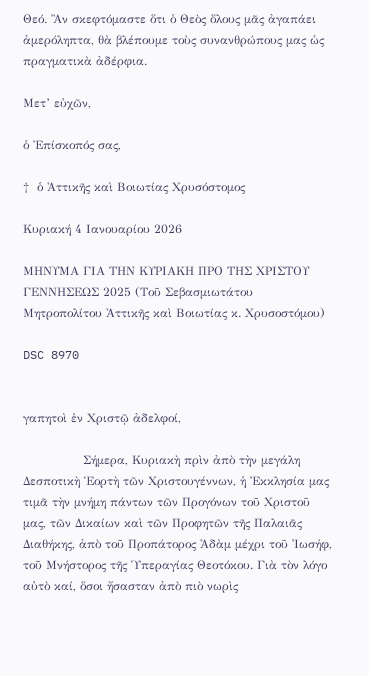Θεό. Ἂν σκεφτόμαστε ὅτι ὁ Θεὸς ὅλους μᾶς ἀγαπάει ἀμερόληπτα, θὰ βλέπουμε τοὺς συνανθρώπους μας ὡς πραγματικὰ ἀδέρφια.

Μετ’ εὐχῶν,

ὁ Ἐπίσκοπός σας,

†  ὁ Ἀττικῆς καὶ Βοιωτίας Χρυσόστομος

Κυριακή 4 Ιανουαρίου 2026

ΜΗΝΥΜΑ ΓΙΑ ΤΗΝ ΚΥΡΙΑΚΗ ΠΡΟ ΤΗΣ ΧΡΙΣΤΟΥ ΓΕΝΝΗΣΕΩΣ 2025 (Τοῦ Σεβασμιωτάτου Μητροπολίτου Ἀττικῆς καὶ Βοιωτίας κ. Χρυσοστόμου)

DSC 8970


γαπητοὶ ἐν Χριστῷ ἀδελφοί,

               Σήμερα, Κυριακὴ πρὶν ἀπὸ τὴν μεγάλη Δεσποτικὴ Ἑορτὴ τῶν Χριστουγέννων, ἡ Ἐκκλησία μας τιμᾶ τὴν μνήμη πάντων τῶν Προγόνων τοῦ Χριστοῦ μας, τῶν Δικαίων καὶ τῶν Προφητῶν τῆς Παλαιᾶς Διαθήκης, ἀπὸ τοῦ Προπάτορος Ἀδὰμ μέχρι τοῦ Ἰωσήφ, τοῦ Μνήστορος τῆς Ὑπεραγίας Θεοτόκου. Γιὰ τὸν λόγο αὐτὸ καί, ὅσοι ἤσασταν ἀπὸ πιὸ νωρὶς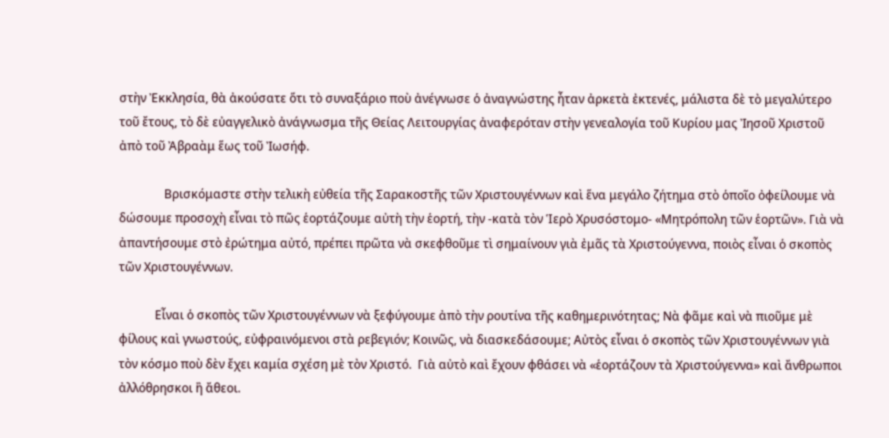στὴν Ἐκκλησία, θὰ ἀκούσατε ὅτι τὸ συναξάριο ποὺ ἀνέγνωσε ὁ ἀναγνώστης ἦταν ἀρκετὰ ἐκτενές, μάλιστα δὲ τὸ μεγαλύτερο τοῦ ἔτους, τὸ δὲ εὐαγγελικὸ ἀνάγνωσμα τῆς Θείας Λειτουργίας ἀναφερόταν στὴν γενεαλογία τοῦ Κυρίου μας Ἰησοῦ Χριστοῦ ἀπὸ τοῦ Ἀβραὰμ ἕως τοῦ Ἰωσήφ.

               Βρισκόμαστε στὴν τελικὴ εὐθεία τῆς Σαρακοστῆς τῶν Χριστουγέννων καὶ ἕνα μεγάλο ζήτημα στὸ ὁποῖο ὀφείλουμε νὰ δώσουμε προσοχὴ εἶναι τὸ πῶς ἑορτάζουμε αὐτὴ τὴν ἑορτή, τὴν -κατὰ τὸν Ἱερὸ Χρυσόστομο- «Μητρόπολη τῶν ἑορτῶν». Γιὰ νὰ ἀπαντήσουμε στὸ ἐρώτημα αὐτό, πρέπει πρῶτα νὰ σκεφθοῦμε τὶ σημαίνουν γιὰ ἐμᾶς τὰ Χριστούγεννα, ποιὸς εἶναι ὁ σκοπὸς τῶν Χριστουγέννων.

            Εἶναι ὁ σκοπὸς τῶν Χριστουγέννων νὰ ξεφύγουμε ἀπὸ τὴν ρουτίνα τῆς καθημερινότητας; Νὰ φᾶμε καὶ νὰ πιοῦμε μὲ φίλους καὶ γνωστούς, εὐφραινόμενοι στὰ ρεβεγιόν; Κοινῶς, νὰ διασκεδάσουμε; Αὐτὸς εἶναι ὁ σκοπὸς τῶν Χριστουγέννων γιὰ τὸν κόσμο ποὺ δὲν ἔχει καμία σχέση μὲ τὸν Χριστό.  Γιὰ αὐτὸ καὶ ἔχουν φθάσει νὰ «ἑορτάζουν τὰ Χριστούγεννα» καὶ ἄνθρωποι ἀλλόθρησκοι ἢ ἄθεοι.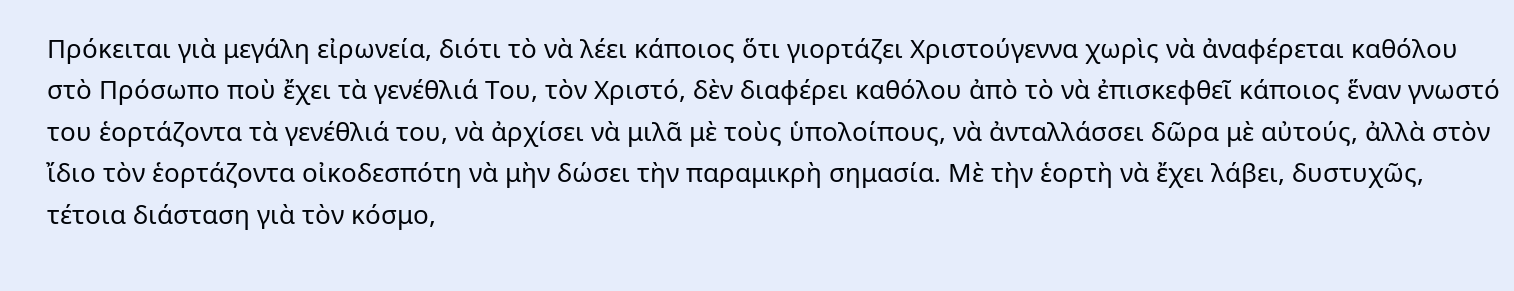Πρόκειται γιὰ μεγάλη εἰρωνεία, διότι τὸ νὰ λέει κάποιος ὅτι γιορτάζει Χριστούγεννα χωρὶς νὰ ἀναφέρεται καθόλου στὸ Πρόσωπο ποὺ ἔχει τὰ γενέθλιά Του, τὸν Χριστό, δὲν διαφέρει καθόλου ἀπὸ τὸ νὰ ἐπισκεφθεῖ κάποιος ἕναν γνωστό του ἑορτάζοντα τὰ γενέθλιά του, νὰ ἀρχίσει νὰ μιλᾶ μὲ τοὺς ὑπολοίπους, νὰ ἀνταλλάσσει δῶρα μὲ αὐτούς, ἀλλὰ στὸν ἴδιο τὸν ἑορτάζοντα οἰκοδεσπότη νὰ μὴν δώσει τὴν παραμικρὴ σημασία. Μὲ τὴν ἑορτὴ νὰ ἔχει λάβει, δυστυχῶς, τέτοια διάσταση γιὰ τὸν κόσμο,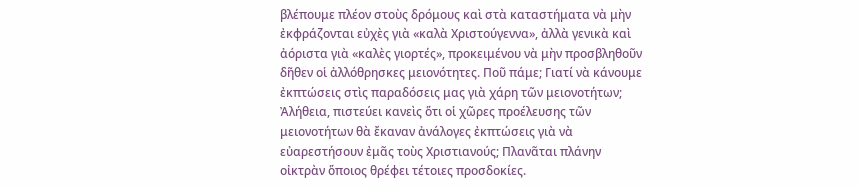βλέπουμε πλέον στοὺς δρόμους καὶ στὰ καταστήματα νὰ μὴν ἐκφράζονται εὐχὲς γιὰ «καλὰ Χριστούγεννα», ἀλλὰ γενικὰ καὶ ἀόριστα γιὰ «καλὲς γιορτές», προκειμένου νὰ μὴν προσβληθοῦν δῆθεν οἱ ἀλλόθρησκες μειονότητες. Ποῦ πάμε; Γιατί νὰ κάνουμε ἐκπτώσεις στὶς παραδόσεις μας γιὰ χάρη τῶν μειονοτήτων; Ἀλήθεια, πιστεύει κανεὶς ὅτι οἱ χῶρες προέλευσης τῶν μειονοτήτων θὰ ἔκαναν ἀνάλογες ἐκπτώσεις γιὰ νὰ εὐαρεστήσουν ἐμᾶς τοὺς Χριστιανούς; Πλανᾶται πλάνην οἰκτρὰν ὅποιος θρέφει τέτοιες προσδοκίες.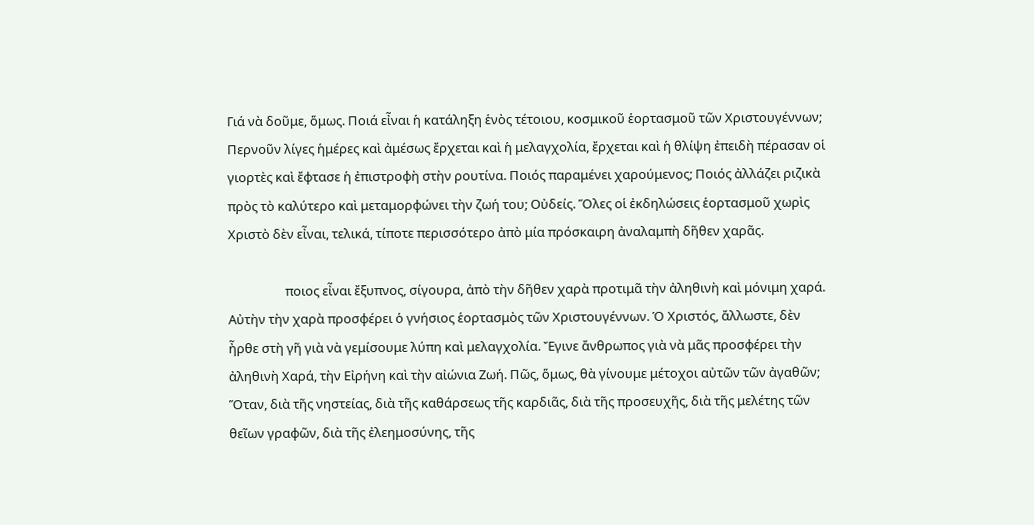Γιά νὰ δοῦμε, ὅμως. Ποιά εἶναι ἡ κατάληξη ἑνὸς τέτοιου, κοσμικοῦ ἑορτασμοῦ τῶν Χριστουγέννων; Περνοῦν λίγες ἡμέρες καὶ ἀμέσως ἔρχεται καὶ ἡ μελαγχολία, ἔρχεται καὶ ἡ θλίψη ἐπειδὴ πέρασαν οἱ γιορτὲς καὶ ἔφτασε ἡ ἐπιστροφὴ στὴν ρουτίνα. Ποιός παραμένει χαρούμενος; Ποιός ἀλλάζει ριζικὰ πρὸς τὸ καλύτερο καὶ μεταμορφώνει τὴν ζωή του; Οὐδείς. Ὅλες οἱ ἐκδηλώσεις ἑορτασμοῦ χωρὶς Χριστὸ δὲν εἶναι, τελικά, τίποτε περισσότερο ἀπὸ μία πρόσκαιρη ἀναλαμπὴ δῆθεν χαρᾶς.

                   ποιος εἶναι ἔξυπνος, σίγουρα, ἀπὸ τὴν δῆθεν χαρὰ προτιμᾶ τὴν ἀληθινὴ καὶ μόνιμη χαρά. Αὐτὴν τὴν χαρὰ προσφέρει ὁ γνήσιος ἑορτασμὸς τῶν Χριστουγέννων. Ὁ Χριστός, ἄλλωστε, δὲν ἦρθε στὴ γῆ γιὰ νὰ γεμίσουμε λύπη καὶ μελαγχολία. Ἔγινε ἄνθρωπος γιὰ νὰ μᾶς προσφέρει τὴν ἀληθινὴ Χαρά, τὴν Εἰρήνη καὶ τὴν αἰώνια Ζωή. Πῶς, ὅμως, θὰ γίνουμε μέτοχοι αὐτῶν τῶν ἀγαθῶν; Ὅταν, διὰ τῆς νηστείας, διὰ τῆς καθάρσεως τῆς καρδιᾶς, διὰ τῆς προσευχῆς, διὰ τῆς μελέτης τῶν θεῖων γραφῶν, διὰ τῆς ἐλεημοσύνης, τῆς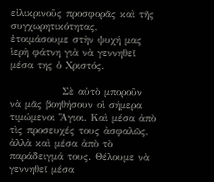εἰλικρινοῦς προσφορᾶς καὶ τῆς συγχωρητικότητας, ἐτοιμάσουμε στὴν ψυχή μας ἱερὴ φάτνη γιὰ νὰ γεννηθεῖ μέσα της ὁ Χριστός.

             Σὲ αὐτὸ μποροῦν νὰ μᾶς βοηθήσουν οἱ σήμερα τιμώμενοι Ἅγιοι. Καὶ μέσα ἀπὸ τὶς προσευχές τους ἀσφαλῶς, ἀλλὰ καὶ μέσα ἀπὸ τὸ παράδειγμά τους. Θέλουμε νὰ γεννηθεῖ μέσα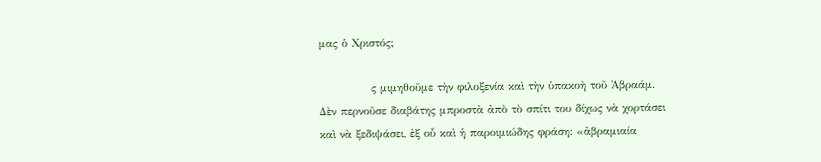μας ὁ Χριστός;

             ς μιμηθοῦμε τὴν φιλοξενία καὶ τὴν ὑπακοὴ τοῦ Ἀβραάμ. Δὲν περνοῦσε διαβάτης μπροστὰ ἀπὸ τὸ σπίτι του δίχως νὰ χορτάσει καὶ νὰ ξεδιψάσει, ἐξ οὗ καὶ ἡ παροιμιώδης φράση: «ἀβραμιαία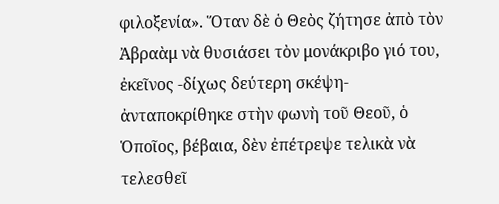φιλοξενία». Ὅταν δὲ ὁ Θεὸς ζήτησε ἀπὸ τὸν Ἀβραὰμ νὰ θυσιάσει τὸν μονάκριβο γιό του, ἐκεῖνος -δίχως δεύτερη σκέψη- ἀνταποκρίθηκε στὴν φωνὴ τοῦ Θεοῦ, ὁ Ὁποῖος, βέβαια, δὲν ἐπέτρεψε τελικὰ νὰ τελεσθεῖ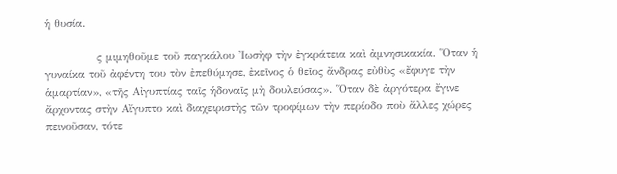ἡ θυσία.

             ς μιμηθοῦμε τοῦ παγκάλου Ἰωσὴφ τὴν ἐγκράτεια καὶ ἀμνησικακία. Ὅταν ἡ γυναίκα τοῦ ἀφέντη του τὸν ἐπεθύμησε, ἐκεῖνος ὁ θεῖος ἄνδρας εὐθὺς «ἔφυγε τὴν ἁμαρτίαν», «τῆς Αἰγυπτίας ταῖς ἡδοναῖς μὴ δουλεύσας». Ὅταν δὲ ἀργότερα ἔγινε ἄρχοντας στὴν Αἴγυπτο καὶ διαχειριστὴς τῶν τροφίμων τὴν περίοδο ποὺ ἄλλες χώρες πεινοῦσαν, τότε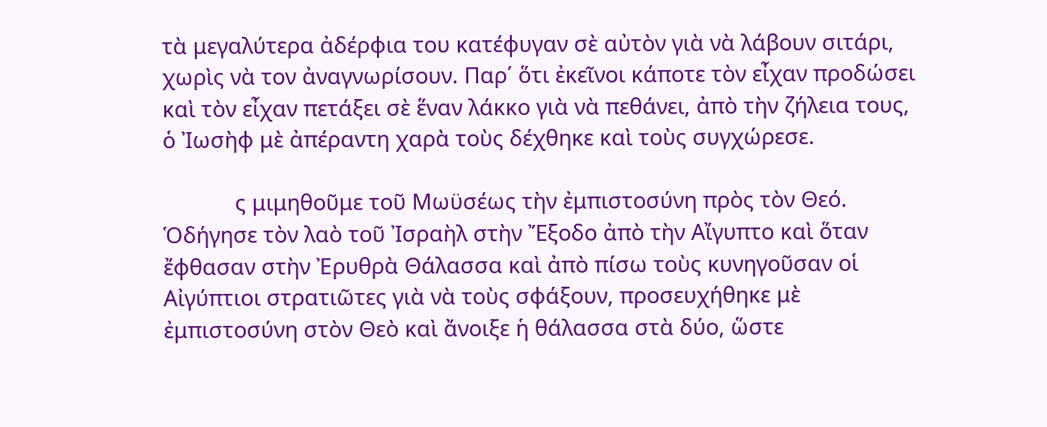τὰ μεγαλύτερα ἀδέρφια του κατέφυγαν σὲ αὐτὸν γιὰ νὰ λάβουν σιτάρι, χωρὶς νὰ τον ἀναγνωρίσουν. Παρ΄ ὅτι ἐκεῖνοι κάποτε τὸν εἶχαν προδώσει καὶ τὸν εἶχαν πετάξει σὲ ἕναν λάκκο γιὰ νὰ πεθάνει, ἀπὸ τὴν ζήλεια τους, ὁ Ἰωσὴφ μὲ ἀπέραντη χαρὰ τοὺς δέχθηκε καὶ τοὺς συγχώρεσε.

            ς μιμηθοῦμε τοῦ Μωϋσέως τὴν ἐμπιστοσύνη πρὸς τὸν Θεό. Ὁδήγησε τὸν λαὸ τοῦ Ἰσραὴλ στὴν Ἔξοδο ἀπὸ τὴν Αἴγυπτο καὶ ὅταν ἔφθασαν στὴν Ἐρυθρὰ Θάλασσα καὶ ἀπὸ πίσω τοὺς κυνηγοῦσαν οἱ Αἰγύπτιοι στρατιῶτες γιὰ νὰ τοὺς σφάξουν, προσευχήθηκε μὲ ἐμπιστοσύνη στὸν Θεὸ καὶ ἄνοιξε ἡ θάλασσα στὰ δύο, ὥστε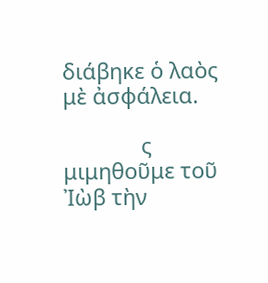διάβηκε ὁ λαὸς μὲ ἀσφάλεια.

             ς μιμηθοῦμε τοῦ Ἰὼβ τὴν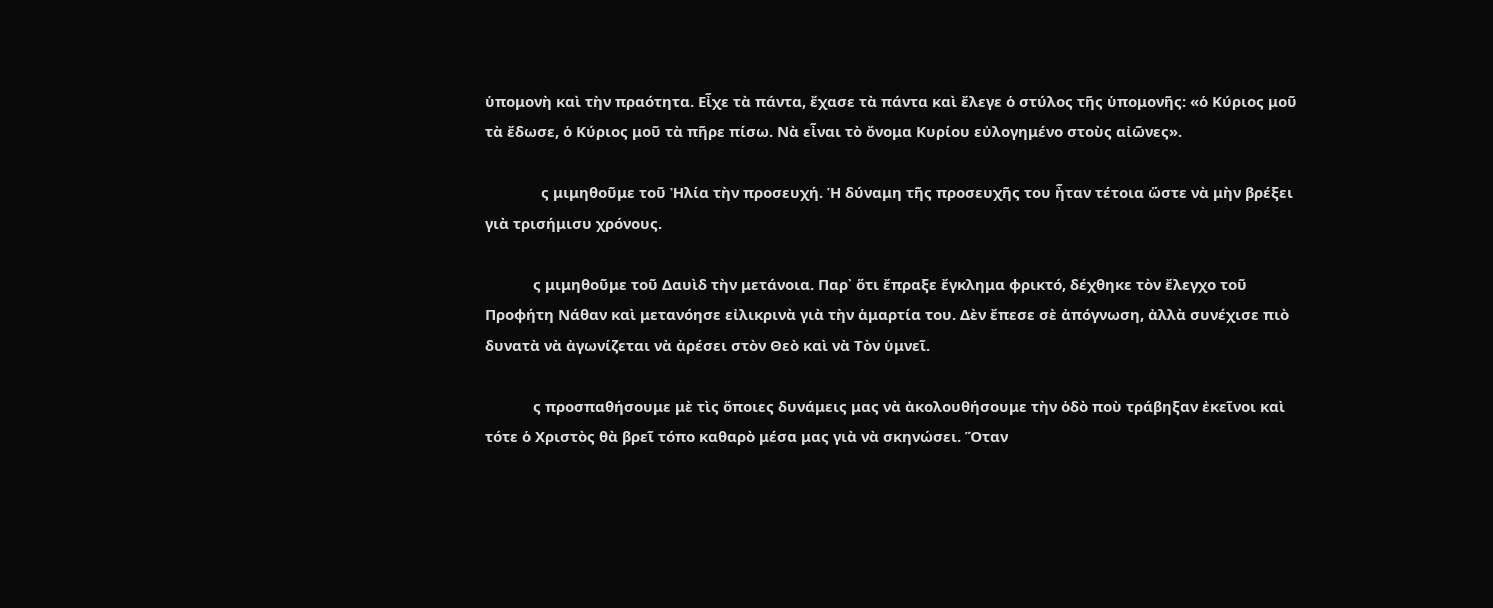ὑπομονὴ καὶ τὴν πραότητα. Εἶχε τὰ πάντα, ἔχασε τὰ πάντα καὶ ἔλεγε ὁ στύλος τῆς ὑπομονῆς: «ὁ Κύριος μοῦ τὰ ἔδωσε, ὁ Κύριος μοῦ τὰ πῆρε πίσω. Νὰ εἶναι τὸ ὄνομα Κυρίου εὐλογημένο στοὺς αἰῶνες».

              ς μιμηθοῦμε τοῦ Ἠλία τὴν προσευχή. Ἡ δύναμη τῆς προσευχῆς του ἦταν τέτοια ὥστε νὰ μὴν βρέξει γιὰ τρισήμισυ χρόνους.

            ς μιμηθοῦμε τοῦ Δαυὶδ τὴν μετάνοια. Παρ᾽ ὅτι ἔπραξε ἔγκλημα φρικτό, δέχθηκε τὸν ἔλεγχο τοῦ Προφήτη Νάθαν καὶ μετανόησε εἰλικρινὰ γιὰ τὴν ἁμαρτία του. Δὲν ἔπεσε σὲ ἀπόγνωση, ἀλλὰ συνέχισε πιὸ δυνατὰ νὰ ἀγωνίζεται νὰ ἀρέσει στὸν Θεὸ καὶ νὰ Τὸν ὑμνεῖ.

            ς προσπαθήσουμε μὲ τὶς ὅποιες δυνάμεις μας νὰ ἀκολουθήσουμε τὴν ὁδὸ ποὺ τράβηξαν ἐκεῖνοι καὶ τότε ὁ Χριστὸς θὰ βρεῖ τόπο καθαρὸ μέσα μας γιὰ νὰ σκηνώσει. Ὅταν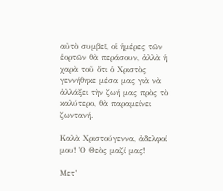αὐτὸ συμβεῖ, οἱ ἡμέρες τῶν ἑορτῶν θὰ περάσουν, ἀλλὰ ἡ χαρὰ τοῦ ὅτι ὁ Χριστὸς γεννήθηκε μέσα μας γιὰ νὰ ἀλλάξει τὴν ζωή μας πρὸς τὸ καλύτερο, θὰ παραμείνει ζωντανή.

Καλὰ Χριστούγεννα, ἀδελφοί μου! Ὁ Θεὸς μαζί μας!

Μετ’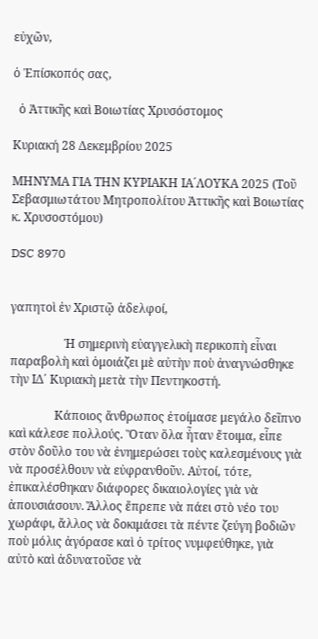εὐχῶν,

ὁ Ἐπίσκοπός σας,

  ὁ Ἀττικῆς καὶ Βοιωτίας Χρυσόστομος

Κυριακή 28 Δεκεμβρίου 2025

ΜΗΝΥΜΑ ΓΙΑ ΤΗΝ ΚΥΡΙΑΚΗ ΙΑ´ΛΟΥΚΑ 2025 (Τοῦ Σεβασμιωτάτου Μητροπολίτου Ἀττικῆς καὶ Βοιωτίας κ. Χρυσοστόμου)

DSC 8970


γαπητοὶ ἐν Χριστῷ ἀδελφοί,

                  Ἡ σημερινὴ εὐαγγελικὴ περικοπὴ εἶναι παραβολὴ καὶ ὁμοιάζει μὲ αὐτὴν ποὺ ἀναγνώσθηκε τὴν ΙΔ΄ Κυριακὴ μετὰ τὴν Πεντηκοστή.

               Κάποιος ἄνθρωπος ἐτοίμασε μεγάλο δεῖπνο καὶ κάλεσε πολλούς. Ὅταν ὅλα ἦταν ἔτοιμα, εἶπε στὸν δοῦλο του νὰ ἐνημερώσει τοὺς καλεσμένους γιὰ νὰ προσέλθουν νὰ εὐφρανθοῦν. Αὐτοί, τότε, ἐπικαλέσθηκαν διάφορες δικαιολογίες γιὰ νὰ ἀπουσιάσουν. Ἄλλος ἔπρεπε νὰ πάει στὸ νέο του χωράφι, ἄλλος νὰ δοκιμάσει τὰ πέντε ζεύγη βοδιῶν ποὺ μόλις ἀγόρασε καὶ ὁ τρίτος νυμφεύθηκε, γιὰ αὐτὸ καὶ ἀδυνατοῦσε νὰ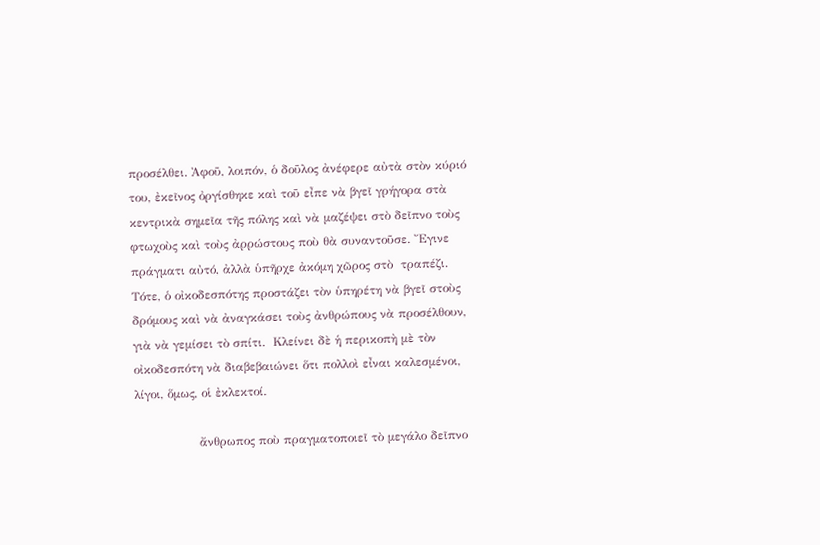προσέλθει. Ἀφοῦ, λοιπόν, ὁ δοῦλος ἀνέφερε αὐτὰ στὸν κύριό του, ἐκεῖνος ὀργίσθηκε καὶ τοῦ εἶπε νὰ βγεῖ γρήγορα στὰ κεντρικὰ σημεῖα τῆς πόλης καὶ νὰ μαζέψει στὸ δεῖπνο τοὺς φτωχοὺς καὶ τοὺς ἀρρώστους ποὺ θὰ συναντοῦσε. Ἔγινε πράγματι αὐτό, ἀλλὰ ὑπῆρχε ἀκόμη χῶρος στὸ  τραπέζι. Τότε, ὁ οἰκοδεσπότης προστάζει τὸν ὑπηρέτη νὰ βγεῖ στοὺς δρόμους καὶ νὰ ἀναγκάσει τοὺς ἀνθρώπους νὰ προσέλθουν, γιὰ νὰ γεμίσει τὸ σπίτι.  Κλείνει δὲ ἡ περικοπὴ μὲ τὸν οἰκοδεσπότη νὰ διαβεβαιώνει ὅτι πολλοὶ εἶναι καλεσμένοι, λίγοι, ὅμως, οἱ ἐκλεκτοί.

                ἄνθρωπος ποὺ πραγματοποιεῖ τὸ μεγάλο δεῖπνο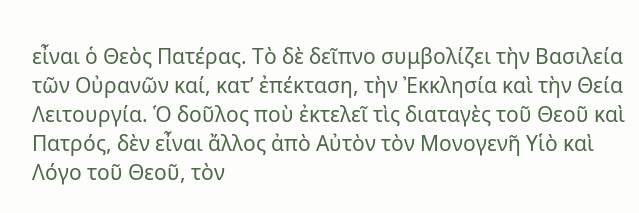εἶναι ὁ Θεὸς Πατέρας. Τὸ δὲ δεῖπνο συμβολίζει τὴν Βασιλεία τῶν Οὐρανῶν καί, κατ’ ἐπέκταση, τὴν Ἐκκλησία καὶ τὴν Θεία Λειτουργία. Ὁ δοῦλος ποὺ ἐκτελεῖ τὶς διαταγὲς τοῦ Θεοῦ καὶ Πατρός, δὲν εἶναι ἄλλος ἀπὸ Αὐτὸν τὸν Μονογενῆ Υἱὸ καὶ Λόγο τοῦ Θεοῦ, τὸν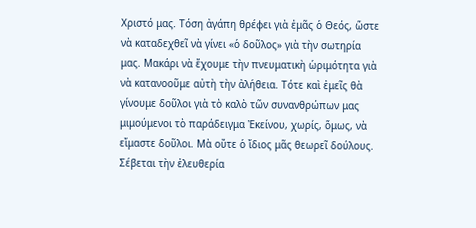Χριστό μας. Τόση ἀγάπη θρέφει γιὰ ἐμᾶς ὁ Θεός, ὥστε νὰ καταδεχθεῖ νὰ γίνει «ὁ δοῦλος» γιὰ τὴν σωτηρία μας. Μακάρι νὰ ἔχουμε τὴν πνευματικὴ ὡριμότητα γιὰ νὰ κατανοοῦμε αὐτὴ τὴν ἀλήθεια. Τότε καὶ ἐμεῖς θὰ γίνουμε δοῦλοι γιὰ τὸ καλὸ τῶν συνανθρώπων μας μιμούμενοι τὸ παράδειγμα Ἐκείνου, χωρίς, ὅμως, νὰ εἴμαστε δοῦλοι. Μὰ οὔτε ὁ ἴδιος μᾶς θεωρεῖ δούλους. Σέβεται τὴν ἐλευθερία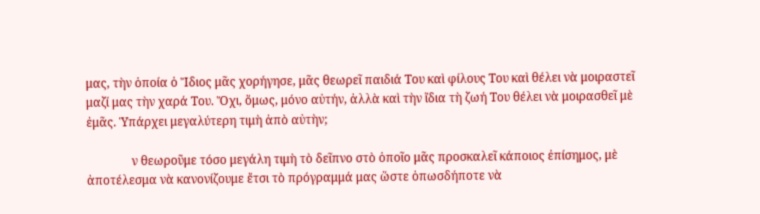μας, τὴν ὁποία ὁ Ἴδιος μᾶς χορήγησε, μᾶς θεωρεῖ παιδιά Του καὶ φίλους Του καὶ θέλει νὰ μοιραστεῖ μαζί μας τὴν χαρά Του. Ὄχι, ὅμως, μόνο αὐτήν, ἀλλὰ καὶ τὴν ἴδια τὴ ζωή Του θέλει νὰ μοιρασθεῖ μὲ ἐμᾶς. Ὑπάρχει μεγαλύτερη τιμὴ ἀπὸ αὐτὴν;

               ν θεωροῦμε τόσο μεγάλη τιμὴ τὸ δεῖπνο στὸ ὁποῖο μᾶς προσκαλεῖ κάποιος ἐπίσημος, μὲ ἀποτέλεσμα νὰ κανονίζουμε ἔτσι τὸ πρόγραμμά μας ὥστε ὁπωσδήποτε νὰ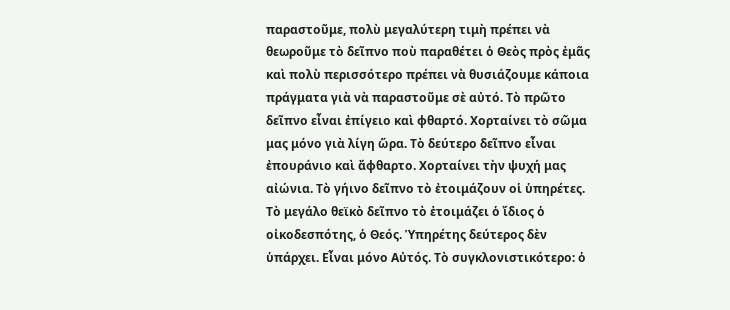παραστοῦμε, πολὺ μεγαλύτερη τιμὴ πρέπει νὰ θεωροῦμε τὸ δεῖπνο ποὺ παραθέτει ὁ Θεὸς πρὸς ἐμᾶς καὶ πολὺ περισσότερο πρέπει νὰ θυσιάζουμε κάποια πράγματα γιὰ νὰ παραστοῦμε σὲ αὐτό. Τὸ πρῶτο δεῖπνο εἶναι ἐπίγειο καὶ φθαρτό. Χορταίνει τὸ σῶμα μας μόνο γιὰ λίγη ὥρα. Τὸ δεύτερο δεῖπνο εἶναι ἐπουράνιο καὶ ἄφθαρτο. Χορταίνει τὴν ψυχή μας αἰώνια. Τὸ γήινο δεῖπνο τὸ ἐτοιμάζουν οἱ ὑπηρέτες. Τὸ μεγάλο θεϊκὸ δεῖπνο τὸ ἐτοιμάζει ὁ ἴδιος ὁ οἰκοδεσπότης, ὁ Θεός. Ὑπηρέτης δεύτερος δὲν ὑπάρχει. Εἶναι μόνο Αὐτός. Τὸ συγκλονιστικότερο: ὁ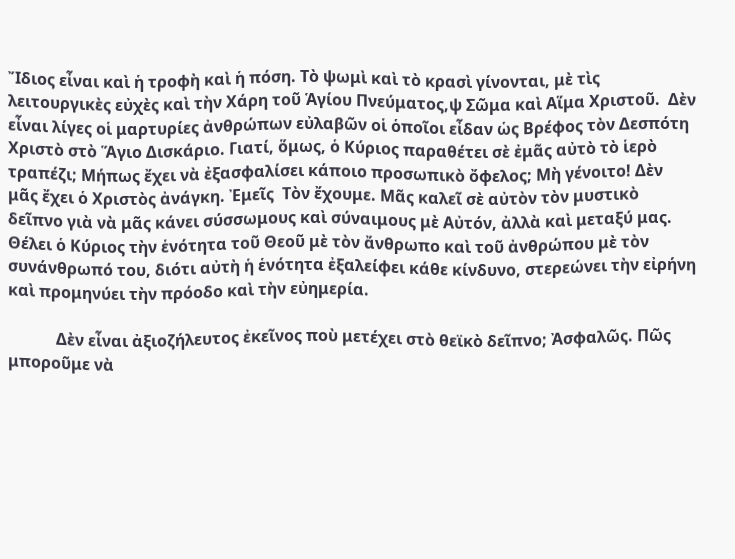Ἴδιος εἶναι καὶ ἡ τροφὴ καὶ ἡ πόση. Τὸ ψωμὶ καὶ τὸ κρασὶ γίνονται, μὲ τὶς λειτουργικὲς εὐχὲς καὶ τὴν Χάρη τοῦ Ἁγίου Πνεύματος,ψ Σῶμα καὶ Αἵμα Χριστοῦ.  Δὲν εἶναι λίγες οἱ μαρτυρίες ἀνθρώπων εὐλαβῶν οἱ ὁποῖοι εἶδαν ὡς Βρέφος τὸν Δεσπότη Χριστὸ στὸ Ἅγιο Δισκάριο. Γιατί, ὅμως, ὁ Κύριος παραθέτει σὲ ἐμᾶς αὐτὸ τὸ ἱερὸ τραπέζι; Μήπως ἔχει νὰ ἐξασφαλίσει κάποιο προσωπικὸ ὄφελος; Μὴ γένοιτο! Δὲν μᾶς ἔχει ὁ Χριστὸς ἀνάγκη. Ἐμεῖς  Τὸν ἔχουμε. Μᾶς καλεῖ σὲ αὐτὸν τὸν μυστικὸ δεῖπνο γιὰ νὰ μᾶς κάνει σύσσωμους καὶ σύναιμους μὲ Αὐτόν, ἀλλὰ καὶ μεταξύ μας. Θέλει ὁ Κύριος τὴν ἑνότητα τοῦ Θεοῦ μὲ τὸν ἄνθρωπο καὶ τοῦ ἀνθρώπου μὲ τὸν συνάνθρωπό του, διότι αὐτὴ ἡ ἑνότητα ἐξαλείφει κάθε κίνδυνο, στερεώνει τὴν εἰρήνη καὶ προμηνύει τὴν πρόοδο καὶ τὴν εὐημερία.

            Δὲν εἶναι ἀξιοζήλευτος ἐκεῖνος ποὺ μετέχει στὸ θεϊκὸ δεῖπνο; Ἀσφαλῶς. Πῶς μποροῦμε νὰ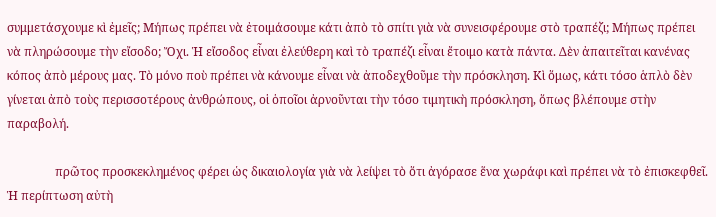συμμετάσχουμε κὶ ἐμεῖς; Μήπως πρέπει νὰ ἐτοιμάσουμε κάτι ἀπὸ τὸ σπίτι γιὰ νὰ συνεισφέρουμε στὸ τραπέζι; Μήπως πρέπει νὰ πληρώσουμε τὴν εἴσοδο; Ὄχι. Ἡ εἴσοδος εἶναι ἐλεύθερη καὶ τὸ τραπέζι εἶναι ἔτοιμο κατὰ πάντα. Δὲν ἀπαιτεῖται κανένας κόπος ἀπὸ μέρους μας. Τὸ μόνο ποὺ πρέπει νὰ κάνουμε εἶναι νὰ ἀποδεχθοῦμε τὴν πρόσκληση. Κὶ ὅμως, κάτι τόσο ἁπλὸ δὲν γίνεται ἀπὸ τοὺς περισσοτέρους ἀνθρώπους, οἱ ὁποῖοι ἀρνοῦνται τὴν τόσο τιμητικὴ πρόσκληση, ὅπως βλέπουμε στὴν παραβολή.

                πρῶτος προσκεκλημένος φέρει ὡς δικαιολογία γιὰ νὰ λείψει τὸ ὅτι ἀγόρασε ἕνα χωράφι καὶ πρέπει νὰ τὸ ἐπισκεφθεῖ. Ἡ περίπτωση αὐτὴ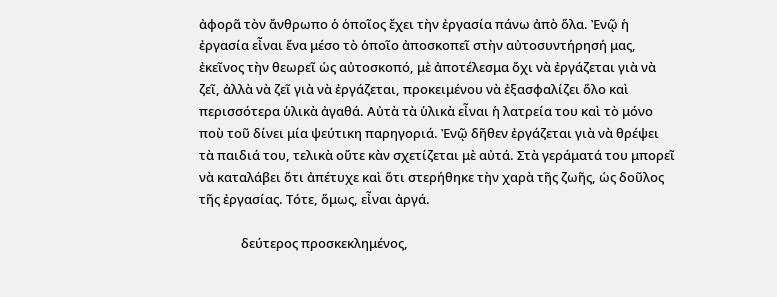ἀφορᾶ τὸν ἄνθρωπο ὁ ὁποῖος ἔχει τὴν ἐργασία πάνω ἀπὸ ὅλα. Ἐνῷ ἡ ἐργασία εἶναι ἕνα μέσο τὸ ὁποῖο ἀποσκοπεῖ στὴν αὐτοσυντήρησή μας, ἐκεῖνος τὴν θεωρεῖ ὡς αὐτοσκοπό, μὲ ἀποτέλεσμα ὄχι νὰ ἐργάζεται γιὰ νὰ ζεῖ, ἀλλὰ νὰ ζεῖ γιὰ νὰ ἐργάζεται, προκειμένου νὰ ἐξασφαλίζει ὅλο καὶ περισσότερα ὑλικὰ ἀγαθά. Αὐτὰ τὰ ὑλικὰ εἶναι ἡ λατρεία του καὶ τὸ μόνο ποὺ τοῦ δίνει μία ψεύτικη παρηγοριά. Ἐνῷ δῆθεν ἐργάζεται γιὰ νὰ θρέψει τὰ παιδιά του, τελικὰ οὔτε κὰν σχετίζεται μὲ αὐτά. Στὰ γεράματά του μπορεῖ νὰ καταλάβει ὅτι ἀπέτυχε καὶ ὅτι στερήθηκε τὴν χαρὰ τῆς ζωῆς, ὡς δοῦλος τῆς ἐργασίας. Τότε, ὅμως, εἶναι ἀργά.

              δεύτερος προσκεκλημένος,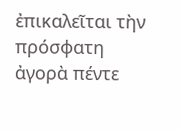ἐπικαλεῖται τὴν πρόσφατη ἀγορὰ πέντε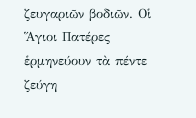ζευγαριῶν βοδιῶν. Οἱ Ἅγιοι Πατέρες ἑρμηνεύουν τὰ πέντε ζεύγη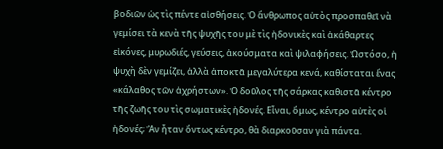βοδιῶν ὡς τὶς πέντε αἰσθήσεις. Ὁ ἄνθρωπος αὐτὸς προσπαθεῖ νὰ γεμίσει τὰ κενὰ τῆς ψυχῆς του μὲ τὶς ἠδονικὲς καὶ ἀκάθαρτες εἰκόνες, μυρωδιές, γεύσεις, ἀκούσματα καὶ ψιλαφήσεις. Ὡστόσο, ἡ ψυχὴ δὲν γεμίζει, ἀλλὰ ἀποκτᾶ μεγαλύτερα κενά, καθίσταται ἕνας «κάλαθος τῶν ἀχρήστων». Ὁ δοῦλος τῆς σάρκας καθιστᾶ κέντρο τῆς ζωῆς του τὶς σωματικὲς ἠδονές. Εἶναι, ὅμως, κέντρο αὐτὲς οἱ ἠδονές; Ἂν ἦταν ὄντως κέντρο, θὰ διαρκοῦσαν γιὰ πάντα.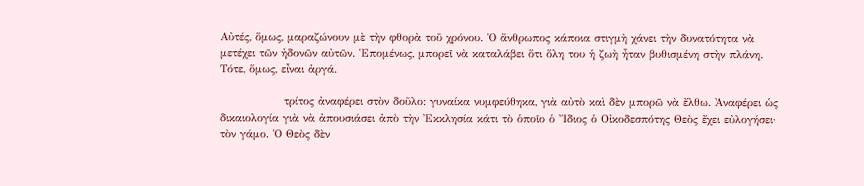Αὐτές, ὅμως, μαραζώνουν μὲ τὴν φθορὰ τοῦ χρόνου. Ὁ ἄνθρωπος κάποια στιγμὴ χάνει τὴν δυνατότητα νὰ μετέχει τῶν ἠδονῶν αὐτῶν. Ἑπομένως, μπορεῖ νὰ καταλάβει ὅτι ὅλη του ἡ ζωὴ ἦταν βυθισμένη στὴν πλάνη. Τότε, ὅμως, εἶναι ἀργά.

                τρίτος ἀναφέρει στὸν δοῦλο: γυναίκα νυμφεύθηκα, γιὰ αὐτὸ καὶ δὲν μπορῶ νὰ ἔλθω. Ἀναφέρει ὡς δικαιολογία γιὰ νὰ ἀπουσιάσει ἀπὸ τὴν Ἐκκλησία κάτι τὸ ὁποῖο ὁ Ἴδιος ὁ Οἰκοδεσπότης Θεὸς ἔχει εὐλογήσει· τὸν γάμο. Ὁ Θεὸς δὲν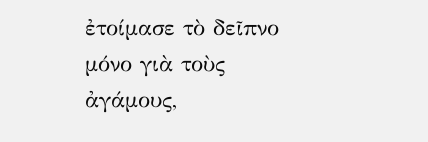ἐτοίμασε τὸ δεῖπνο μόνο γιὰ τοὺς ἀγάμους,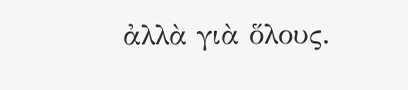ἀλλὰ γιὰ ὅλους.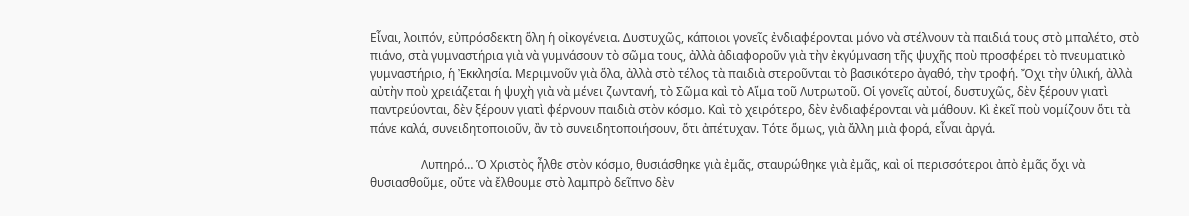Εἶναι, λοιπόν, εὐπρόσδεκτη ὅλη ἡ οἰκογένεια. Δυστυχῶς, κάποιοι γονεῖς ἐνδιαφέρονται μόνο νὰ στέλνουν τὰ παιδιά τους στὸ μπαλέτο, στὸ πιάνο, στὰ γυμναστήρια γιὰ νὰ γυμνάσουν τὸ σῶμα τους, ἀλλὰ ἀδιαφοροῦν γιὰ τὴν ἐκγύμναση τῆς ψυχῆς ποὺ προσφέρει τὸ πνευματικὸ γυμναστήριο, ἡ Ἐκκλησία. Μεριμνοῦν γιὰ ὅλα, ἀλλὰ στὸ τέλος τὰ παιδιὰ στεροῦνται τὸ βασικότερο ἀγαθό, τὴν τροφή. Ὄχι τὴν ὑλική, ἀλλὰ αὐτὴν ποὺ χρειάζεται ἡ ψυχὴ γιὰ νὰ μένει ζωντανή, τὸ Σῶμα καὶ τὸ Αἵμα τοῦ Λυτρωτοῦ. Οἱ γονεῖς αὐτοί, δυστυχῶς, δὲν ξέρουν γιατὶ παντρεύονται, δὲν ξέρουν γιατὶ φέρνουν παιδιὰ στὸν κόσμο. Καὶ τὸ χειρότερο, δὲν ἐνδιαφέρονται νὰ μάθουν. Κὶ ἐκεῖ ποὺ νομίζουν ὅτι τὰ πάνε καλά, συνειδητοποιοῦν, ἂν τὸ συνειδητοποιήσουν, ὅτι ἀπέτυχαν. Τότε ὅμως, γιὰ ἄλλη μιὰ φορά, εἶναι ἀργά.

                 Λυπηρό… Ὁ Χριστὸς ἦλθε στὸν κόσμο, θυσιάσθηκε γιὰ ἐμᾶς, σταυρώθηκε γιὰ ἐμᾶς, καὶ οἱ περισσότεροι ἀπὸ ἐμᾶς ὄχι νὰ θυσιασθοῦμε, οὔτε νὰ ἔλθουμε στὸ λαμπρὸ δεῖπνο δὲν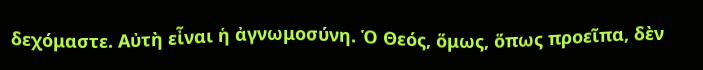δεχόμαστε. Αὐτὴ εἶναι ἡ ἀγνωμοσύνη. Ὁ Θεός, ὅμως, ὅπως προεῖπα, δὲν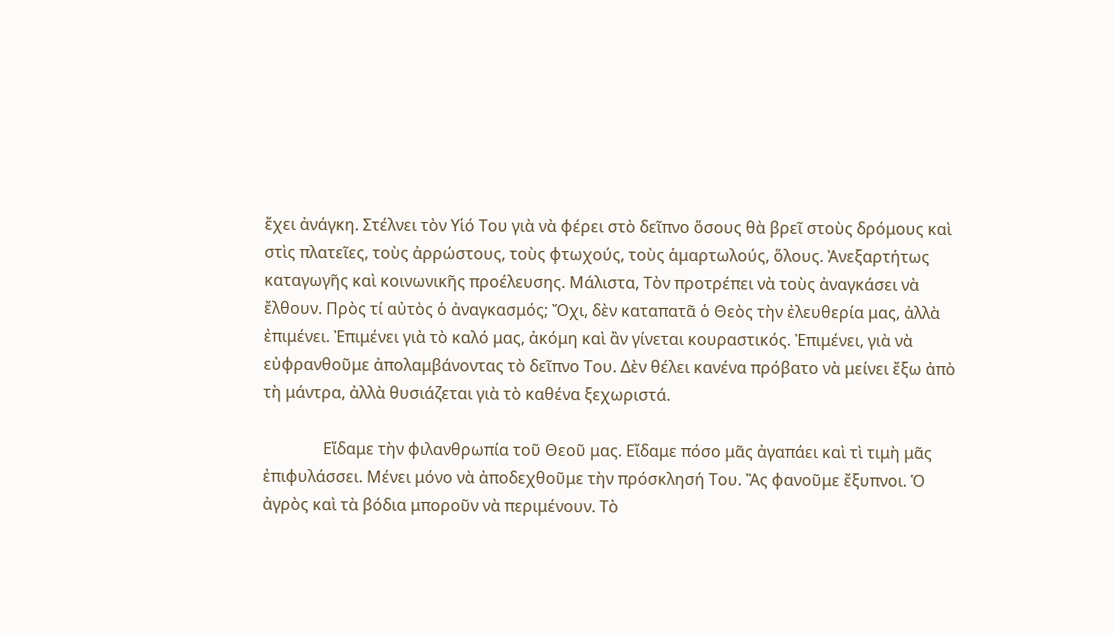ἔχει ἀνάγκη. Στέλνει τὸν Υἱό Του γιὰ νὰ φέρει στὸ δεῖπνο ὅσους θὰ βρεῖ στοὺς δρόμους καὶ στὶς πλατεῖες, τοὺς ἀρρώστους, τοὺς φτωχούς, τοὺς ἁμαρτωλούς, ὅλους. Ἀνεξαρτήτως καταγωγῆς καὶ κοινωνικῆς προέλευσης. Μάλιστα, Τὸν προτρέπει νὰ τοὺς ἀναγκάσει νὰ ἔλθουν. Πρὸς τί αὐτὸς ὁ ἀναγκασμός; Ὄχι, δὲν καταπατᾶ ὁ Θεὸς τὴν ἐλευθερία μας, ἀλλὰ ἐπιμένει. Ἐπιμένει γιὰ τὸ καλό μας, ἀκόμη καὶ ἂν γίνεται κουραστικός. Ἐπιμένει, γιὰ νὰ εὐφρανθοῦμε ἀπολαμβάνοντας τὸ δεῖπνο Του. Δὲν θέλει κανένα πρόβατο νὰ μείνει ἔξω ἀπὸ τὴ μάντρα, ἀλλὰ θυσιάζεται γιὰ τὸ καθένα ξεχωριστά.

               Εἴδαμε τὴν φιλανθρωπία τοῦ Θεοῦ μας. Εἴδαμε πόσο μᾶς ἀγαπάει καὶ τὶ τιμὴ μᾶς ἐπιφυλάσσει. Μένει μόνο νὰ ἀποδεχθοῦμε τὴν πρόσκλησή Του. Ἂς φανοῦμε ἔξυπνοι. Ὁ ἀγρὸς καὶ τὰ βόδια μποροῦν νὰ περιμένουν. Τὸ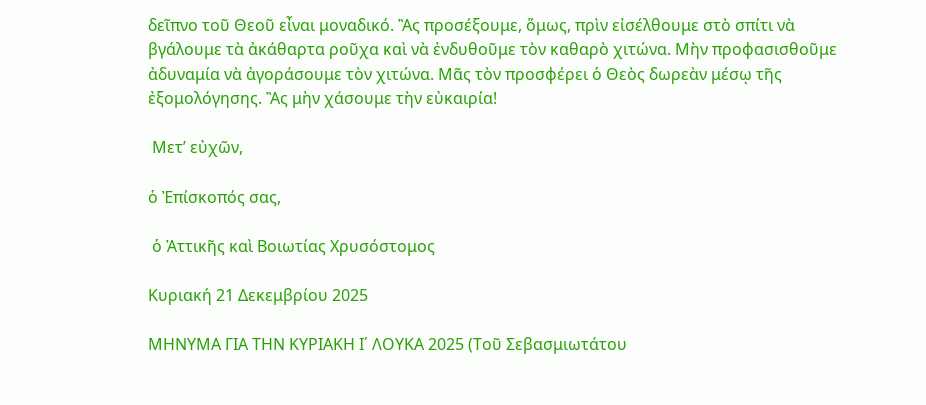δεῖπνο τοῦ Θεοῦ εἶναι μοναδικό. Ἂς προσέξουμε, ὅμως, πρὶν εἰσέλθουμε στὸ σπίτι νὰ βγάλουμε τὰ ἀκάθαρτα ροῦχα καὶ νὰ ἐνδυθοῦμε τὸν καθαρὸ χιτώνα. Μὴν προφασισθοῦμε ἀδυναμία νὰ ἀγοράσουμε τὸν χιτώνα. Μᾶς τὸν προσφέρει ὁ Θεὸς δωρεὰν μέσῳ τῆς ἐξομολόγησης. Ἂς μὴν χάσουμε τὴν εὐκαιρία!

 Μετ’ εὐχῶν,

ὁ Ἐπίσκοπός σας,

 ὁ Ἀττικῆς καὶ Βοιωτίας Χρυσόστομος

Κυριακή 21 Δεκεμβρίου 2025

ΜΗΝΥΜΑ ΓΙΑ ΤΗΝ ΚΥΡΙΑΚΗ Ι΄ ΛΟΥΚΑ 2025 (Τοῦ Σεβασμιωτάτου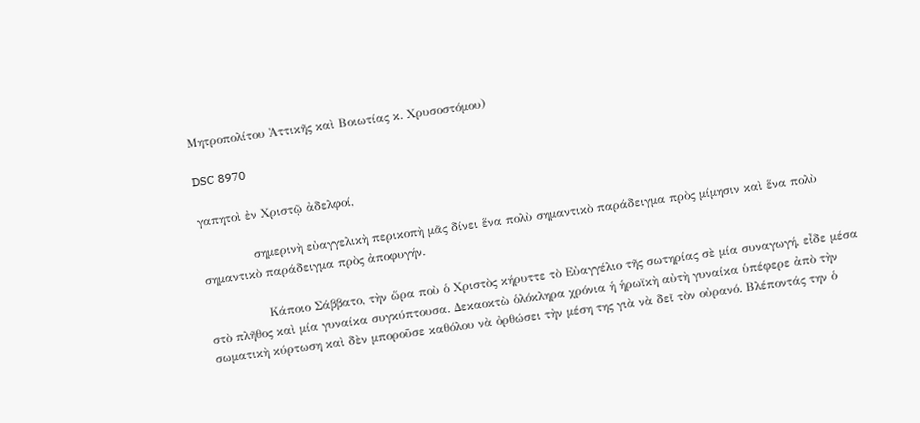Μητροπολίτου Ἀττικῆς καὶ Βοιωτίας κ. Χρυσοστόμου)

DSC 8970

γαπητοὶ ἐν Χριστῷ ἀδελφοί,

             σημερινὴ εὐαγγελικὴ περικοπὴ μᾶς δίνει ἕνα πολὺ σημαντικὸ παράδειγμα πρὸς μίμησιν καὶ ἕνα πολὺ σημαντικὸ παράδειγμα πρὸς ἀποφυγήν.

               Κάποιο Σάββατο, τὴν ὥρα ποὺ ὁ Χριστὸς κήρυττε τὸ Εὐαγγέλιο τῆς σωτηρίας σὲ μία συναγωγή, εἶδε μέσα στὸ πλῆθος καὶ μία γυναίκα συγκύπτουσα. Δεκαοκτὼ ὁλόκληρα χρόνια ἡ ἡρωϊκὴ αὐτὴ γυναίκα ὑπέφερε ἀπὸ τὴν σωματικὴ κύρτωση καὶ δὲν μποροῦσε καθόλου νὰ ὀρθώσει τὴν μέση της γιὰ νὰ δεῖ τὸν οὐρανό. Βλέποντάς την ὁ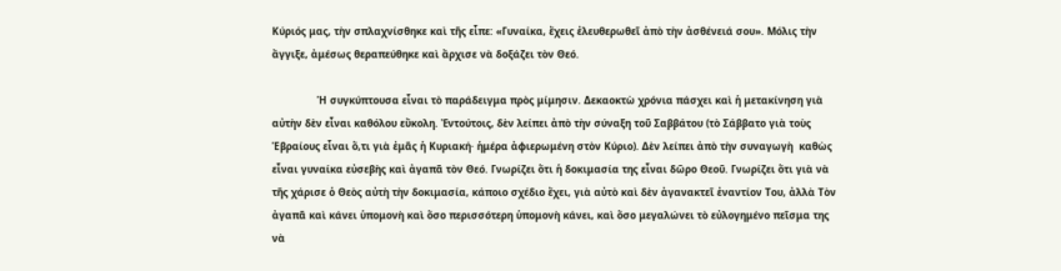Κύριός μας, τὴν σπλαχνίσθηκε καὶ τῆς εἶπε: «Γυναίκα, ἔχεις ἐλευθερωθεῖ ἀπὸ τὴν ἀσθένειά σου». Μόλις τὴν ἄγγιξε, ἀμέσως θεραπεύθηκε καὶ ἄρχισε νὰ δοξάζει τὸν Θεό.

               Ἡ συγκύπτουσα εἶναι τὸ παράδειγμα πρὸς μίμησιν. Δεκαοκτὼ χρόνια πάσχει καὶ ἡ μετακίνηση γιὰ αὐτὴν δὲν εἶναι καθόλου εὔκολη. Ἐντούτοις, δὲν λείπει ἀπὸ τὴν σύναξη τοῦ Σαββάτου (τὸ Σάββατο γιὰ τοὺς Ἑβραίους εἶναι ὅ,τι γιὰ ἐμᾶς ἡ Κυριακή· ἡμέρα ἀφιερωμένη στὸν Κύριο). Δὲν λείπει ἀπὸ τὴν συναγωγὴ  καθὼς εἶναι γυναίκα εὐσεβὴς καὶ ἀγαπᾶ τὸν Θεό. Γνωρίζει ὅτι ἡ δοκιμασία της εἶναι δῶρο Θεοῦ. Γνωρίζει ὅτι γιὰ νὰ τῆς χάρισε ὁ Θεὸς αὐτὴ τὴν δοκιμασία, κάποιο σχέδιο ἔχει, γιὰ αὐτὸ καὶ δὲν ἀγανακτεῖ ἐναντίον Του, ἀλλὰ Τὸν ἀγαπᾶ καὶ κάνει ὑπομονὴ καὶ ὅσο περισσότερη ὑπομονὴ κάνει, καὶ ὅσο μεγαλώνει τὸ εὐλογημένο πεῖσμα της νὰ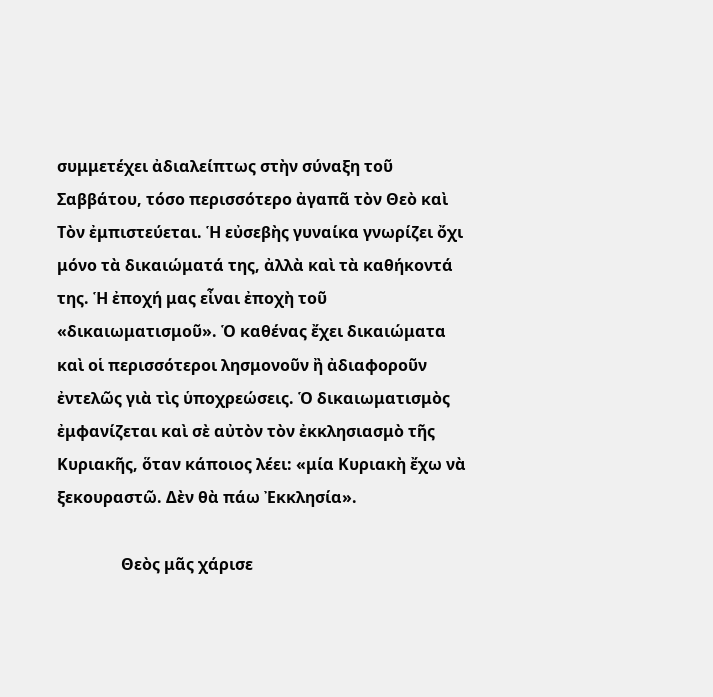συμμετέχει ἀδιαλείπτως στὴν σύναξη τοῦ Σαββάτου, τόσο περισσότερο ἀγαπᾶ τὸν Θεὸ καὶ Τὸν ἐμπιστεύεται. Ἡ εὐσεβὴς γυναίκα γνωρίζει ὄχι μόνο τὰ δικαιώματά της, ἀλλὰ καὶ τὰ καθήκοντά της. Ἡ ἐποχή μας εἶναι ἐποχὴ τοῦ «δικαιωματισμοῦ». Ὁ καθένας ἔχει δικαιώματα καὶ οἱ περισσότεροι λησμονοῦν ἢ ἀδιαφοροῦν ἐντελῶς γιὰ τὶς ὑποχρεώσεις. Ὁ δικαιωματισμὸς ἐμφανίζεται καὶ σὲ αὐτὸν τὸν ἐκκλησιασμὸ τῆς Κυριακῆς, ὅταν κάποιος λέει: «μία Κυριακὴ ἔχω νὰ ξεκουραστῶ. Δὲν θὰ πάω Ἐκκλησία».

                Θεὸς μᾶς χάρισε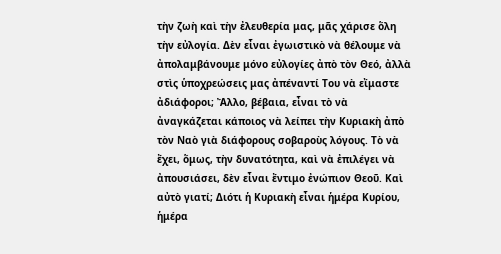τὴν ζωὴ καὶ τὴν ἐλευθερία μας, μᾶς χάρισε ὅλη τὴν εὐλογία. Δὲν εἶναι ἐγωιστικὸ νὰ θέλουμε νὰ ἀπολαμβάνουμε μόνο εὐλογίες ἀπὸ τὸν Θεό, ἀλλὰ στὶς ὑποχρεώσεις μας ἀπέναντί Του νὰ εἴμαστε ἀδιάφοροι; Ἄλλο, βέβαια, εἶναι τὸ νὰ ἀναγκάζεται κάποιος νὰ λείπει τὴν Κυριακὴ ἀπὸ τὸν Ναὸ γιὰ διάφορους σοβαροὺς λόγους. Τὸ νὰ ἔχει, ὅμως, τὴν δυνατότητα, καὶ νὰ ἐπιλέγει νὰ ἀπουσιάσει, δὲν εἶναι ἔντιμο ἐνώπιον Θεοῦ. Καὶ αὐτὸ γιατί; Διότι ἡ Κυριακὴ εἶναι ἡμέρα Κυρίου, ἡμέρα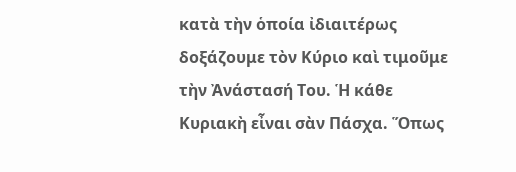κατὰ τὴν ὁποία ἰδιαιτέρως δοξάζουμε τὸν Κύριο καὶ τιμοῦμε τὴν Ἀνάστασή Του. Ἡ κάθε Κυριακὴ εἶναι σὰν Πάσχα. Ὅπως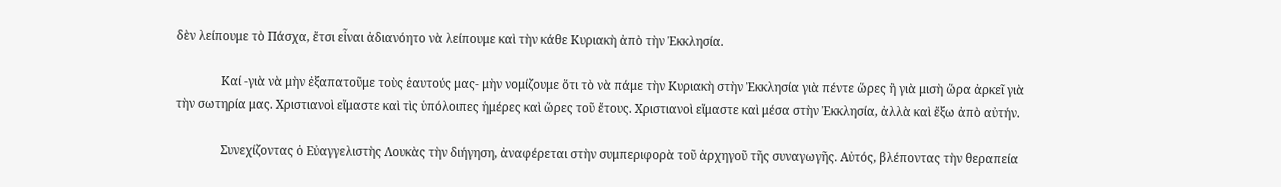δὲν λείπουμε τὸ Πάσχα, ἔτσι εἶναι ἀδιανόητο νὰ λείπουμε καὶ τὴν κάθε Κυριακὴ ἀπὸ τὴν Ἐκκλησία.

               Καί -γιὰ νὰ μὴν ἐξαπατοῦμε τοὺς ἑαυτούς μας- μὴν νομίζουμε ὅτι τὸ νὰ πάμε τὴν Κυριακὴ στὴν Ἐκκλησία γιὰ πέντε ὥρες ἢ γιὰ μισὴ ὥρα ἀρκεῖ γιὰ τὴν σωτηρία μας. Χριστιανοὶ εἴμαστε καὶ τὶς ὑπόλοιπες ἡμέρες καὶ ὥρες τοῦ ἔτους. Χριστιανοὶ εἴμαστε καὶ μέσα στὴν Ἐκκλησία, ἀλλὰ καὶ ἔξω ἀπὸ αὐτήν.

               Συνεχίζοντας ὁ Εὐαγγελιστὴς Λουκὰς τὴν διήγηση, ἀναφέρεται στὴν συμπεριφορὰ τοῦ ἀρχηγοῦ τῆς συναγωγῆς. Αὐτός, βλέποντας τὴν θεραπεία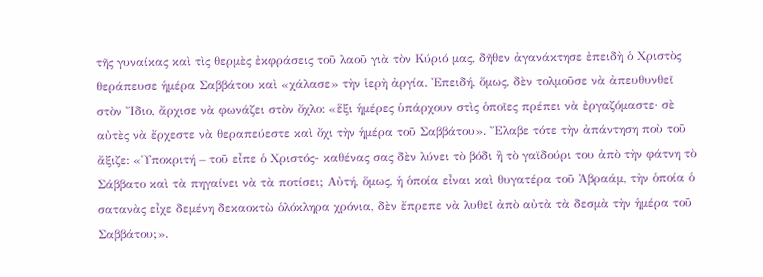τῆς γυναίκας καὶ τὶς θερμὲς ἐκφράσεις τοῦ λαοῦ γιὰ τὸν Κύριό μας, δῆθεν ἀγανάκτησε ἐπειδὴ ὁ Χριστὸς θεράπευσε ἡμέρα Σαββάτου καὶ «χάλασε» τὴν ἱερὴ ἀργία. Ἐπειδή, ὅμως, δὲν τολμοῦσε νὰ ἀπευθυνθεῖ στὸν Ἴδιο, ἄρχισε νὰ φωνάζει στὸν ὄχλο: «ἕξι ἡμέρες ὑπάρχουν στὶς ὁποῖες πρέπει νὰ ἐργαζόμαστε· σὲ αὐτὲς νὰ ἔρχεστε νὰ θεραπεύεστε καὶ ὄχι τὴν ἡμέρα τοῦ Σαββάτου». Ἔλαβε τότε τὴν ἀπάντηση ποὺ τοῦ ἄξιζε: «Ὑποκριτή – τοῦ εἶπε ὁ Χριστός- καθένας σας δὲν λύνει τὸ βόδι ἢ τὸ γαϊδούρι του ἀπὸ τὴν φάτνη τὸ Σάββατο καὶ τὰ πηγαίνει νὰ τὰ ποτίσει; Αὐτή, ὅμως, ἡ ὁποία εἶναι καὶ θυγατέρα τοῦ Ἀβραάμ, τὴν ὁποία ὁ σατανὰς εἶχε δεμένη δεκαοκτὼ ὁλόκληρα χρόνια, δὲν ἔπρεπε νὰ λυθεῖ ἀπὸ αὐτὰ τὰ δεσμὰ τὴν ἡμέρα τοῦ Σαββάτου;».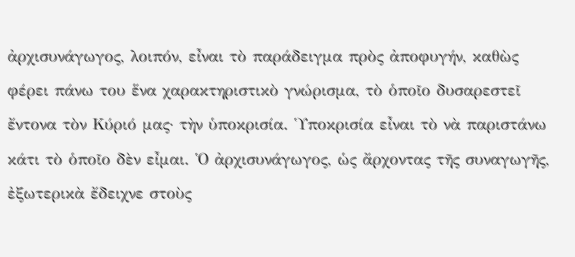ἀρχισυνάγωγος, λοιπόν, εἶναι τὸ παράδειγμα πρὸς ἀποφυγήν, καθὼς φέρει πάνω του ἕνα χαρακτηριστικὸ γνώρισμα, τὸ ὁποῖο δυσαρεστεῖ ἔντονα τὸν Κύριό μας· τὴν ὑποκρισία. Ὑποκρισία εἶναι τὸ νὰ παριστάνω κάτι τὸ ὁποῖο δὲν εἶμαι. Ὁ ἀρχισυνάγωγος, ὡς ἄρχοντας τῆς συναγωγῆς, ἐξωτερικὰ ἔδειχνε στοὺς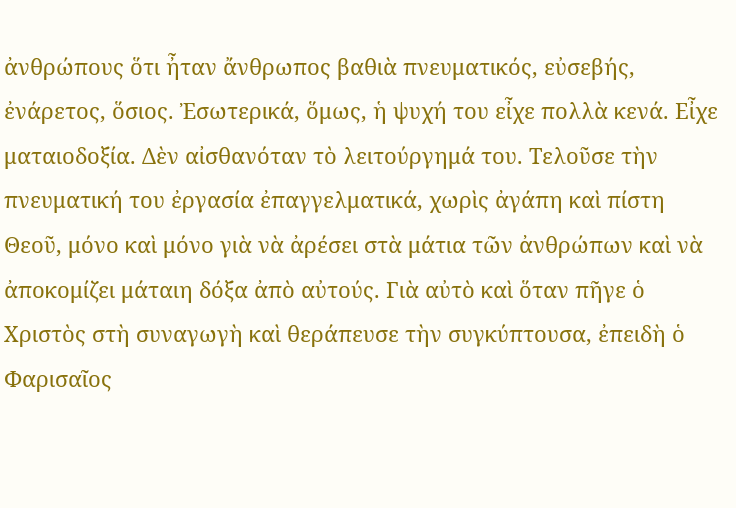ἀνθρώπους ὅτι ἦταν ἄνθρωπος βαθιὰ πνευματικός, εὐσεβής, ἐνάρετος, ὅσιος. Ἐσωτερικά, ὅμως, ἡ ψυχή του εἶχε πολλὰ κενά. Εἶχε ματαιοδοξία. Δὲν αἰσθανόταν τὸ λειτούργημά του. Τελοῦσε τὴν πνευματική του ἐργασία ἐπαγγελματικά, χωρὶς ἀγάπη καὶ πίστη Θεοῦ, μόνο καὶ μόνο γιὰ νὰ ἀρέσει στὰ μάτια τῶν ἀνθρώπων καὶ νὰ ἀποκομίζει μάταιη δόξα ἀπὸ αὐτούς. Γιὰ αὐτὸ καὶ ὅταν πῆγε ὁ Χριστὸς στὴ συναγωγὴ καὶ θεράπευσε τὴν συγκύπτουσα, ἐπειδὴ ὁ Φαρισαῖος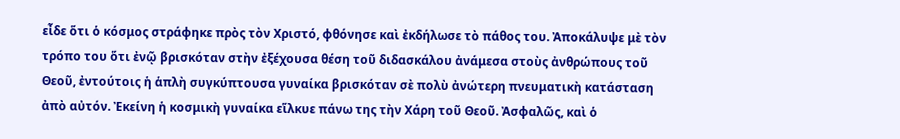εἶδε ὅτι ὁ κόσμος στράφηκε πρὸς τὸν Χριστό, φθόνησε καὶ ἐκδήλωσε τὸ πάθος του. Ἀποκάλυψε μὲ τὸν τρόπο του ὅτι ἐνῷ βρισκόταν στὴν ἐξέχουσα θέση τοῦ διδασκάλου ἀνάμεσα στοὺς ἀνθρώπους τοῦ Θεοῦ, ἐντούτοις ἡ ἁπλὴ συγκύπτουσα γυναίκα βρισκόταν σὲ πολὺ ἀνώτερη πνευματικὴ κατάσταση ἀπὸ αὐτόν. Ἐκείνη ἡ κοσμικὴ γυναίκα εἵλκυε πάνω της τὴν Χάρη τοῦ Θεοῦ. Ἀσφαλῶς, καὶ ὁ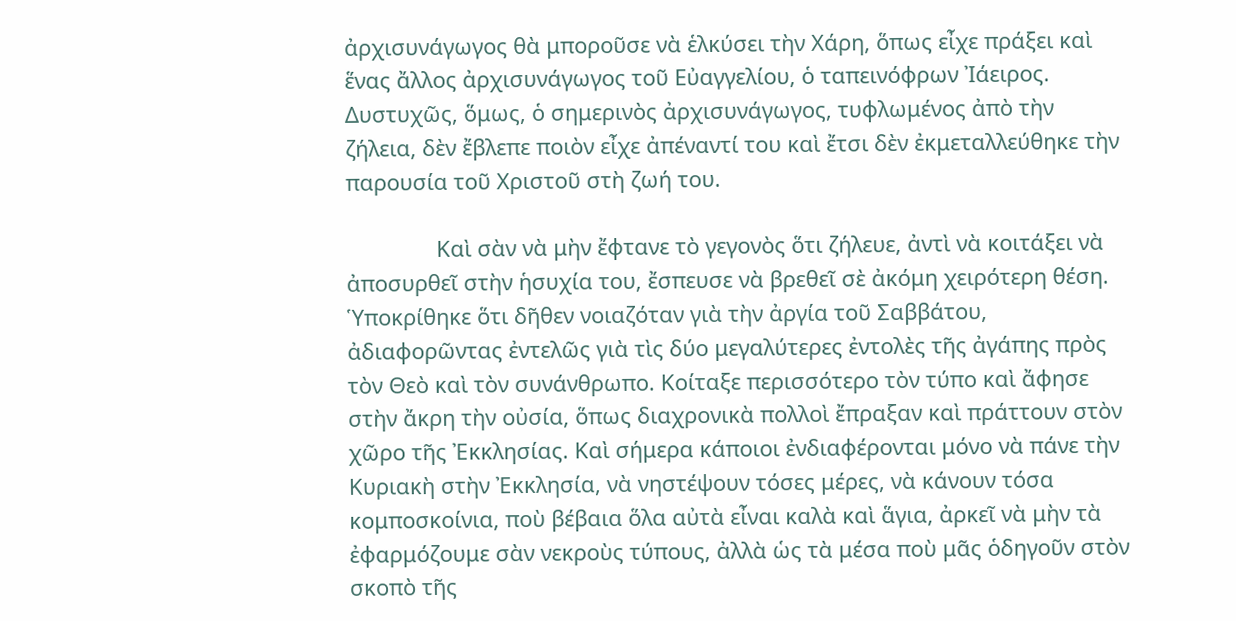ἀρχισυνάγωγος θὰ μποροῦσε νὰ ἑλκύσει τὴν Χάρη, ὅπως εἶχε πράξει καὶ ἕνας ἄλλος ἀρχισυνάγωγος τοῦ Εὐαγγελίου, ὁ ταπεινόφρων Ἰάειρος. Δυστυχῶς, ὅμως, ὁ σημερινὸς ἀρχισυνάγωγος, τυφλωμένος ἀπὸ τὴν ζήλεια, δὲν ἔβλεπε ποιὸν εἶχε ἀπέναντί του καὶ ἔτσι δὲν ἐκμεταλλεύθηκε τὴν παρουσία τοῦ Χριστοῦ στὴ ζωή του.

               Καὶ σὰν νὰ μὴν ἔφτανε τὸ γεγονὸς ὅτι ζήλευε, ἀντὶ νὰ κοιτάξει νὰ ἀποσυρθεῖ στὴν ἡσυχία του, ἔσπευσε νὰ βρεθεῖ σὲ ἀκόμη χειρότερη θέση. Ὑποκρίθηκε ὅτι δῆθεν νοιαζόταν γιὰ τὴν ἀργία τοῦ Σαββάτου, ἀδιαφορῶντας ἐντελῶς γιὰ τὶς δύο μεγαλύτερες ἐντολὲς τῆς ἀγάπης πρὸς τὸν Θεὸ καὶ τὸν συνάνθρωπο. Κοίταξε περισσότερο τὸν τύπο καὶ ἄφησε στὴν ἄκρη τὴν οὐσία, ὅπως διαχρονικὰ πολλοὶ ἔπραξαν καὶ πράττουν στὸν χῶρο τῆς Ἐκκλησίας. Καὶ σήμερα κάποιοι ἐνδιαφέρονται μόνο νὰ πάνε τὴν Κυριακὴ στὴν Ἐκκλησία, νὰ νηστέψουν τόσες μέρες, νὰ κάνουν τόσα κομποσκοίνια, ποὺ βέβαια ὅλα αὐτὰ εἶναι καλὰ καὶ ἅγια, ἀρκεῖ νὰ μὴν τὰ ἐφαρμόζουμε σὰν νεκροὺς τύπους, ἀλλὰ ὡς τὰ μέσα ποὺ μᾶς ὁδηγοῦν στὸν σκοπὸ τῆς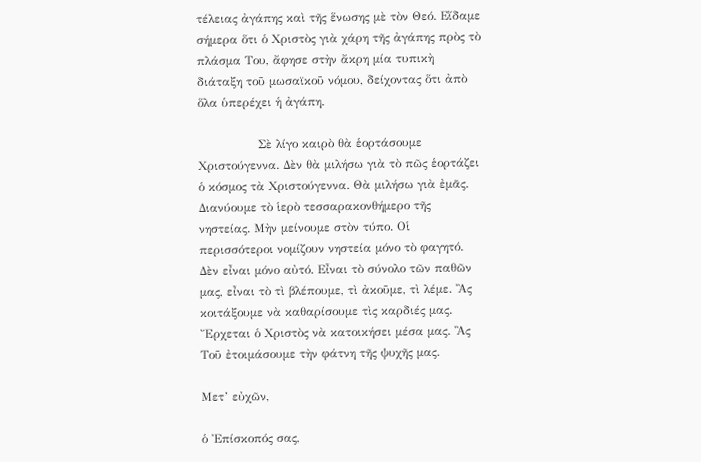τέλειας ἀγάπης καὶ τῆς ἕνωσης μὲ τὸν Θεό. Εἴδαμε σήμερα ὅτι ὁ Χριστὸς γιὰ χάρη τῆς ἀγάπης πρὸς τὸ πλάσμα Του, ἄφησε στὴν ἄκρη μία τυπικὴ διάταξη τοῦ μωσαϊκοῦ νόμου, δείχοντας ὅτι ἀπὸ ὅλα ὑπερέχει ἡ ἀγάπη.

               Σὲ λίγο καιρὸ θὰ ἑορτάσουμε Χριστούγεννα. Δὲν θὰ μιλήσω γιὰ τὸ πῶς ἑορτάζει ὁ κόσμος τὰ Χριστούγεννα. Θὰ μιλήσω γιὰ ἐμᾶς. Διανύουμε τὸ ἱερὸ τεσσαρακονθήμερο τῆς νηστείας. Μὴν μείνουμε στὸν τύπο. Οἱ περισσότεροι νομίζουν νηστεία μόνο τὸ φαγητό. Δὲν εἶναι μόνο αὐτό. Εἶναι τὸ σύνολο τῶν παθῶν μας, εἶναι τὸ τὶ βλέπουμε, τὶ ἀκοῦμε, τὶ λέμε. Ἂς κοιτάξουμε νὰ καθαρίσουμε τὶς καρδιές μας. Ἔρχεται ὁ Χριστὸς νὰ κατοικήσει μέσα μας. Ἂς Τοῦ ἐτοιμάσουμε τὴν φάτνη τῆς ψυχῆς μας.

Μετ’ εὐχῶν,

ὁ Ἐπίσκοπός σας,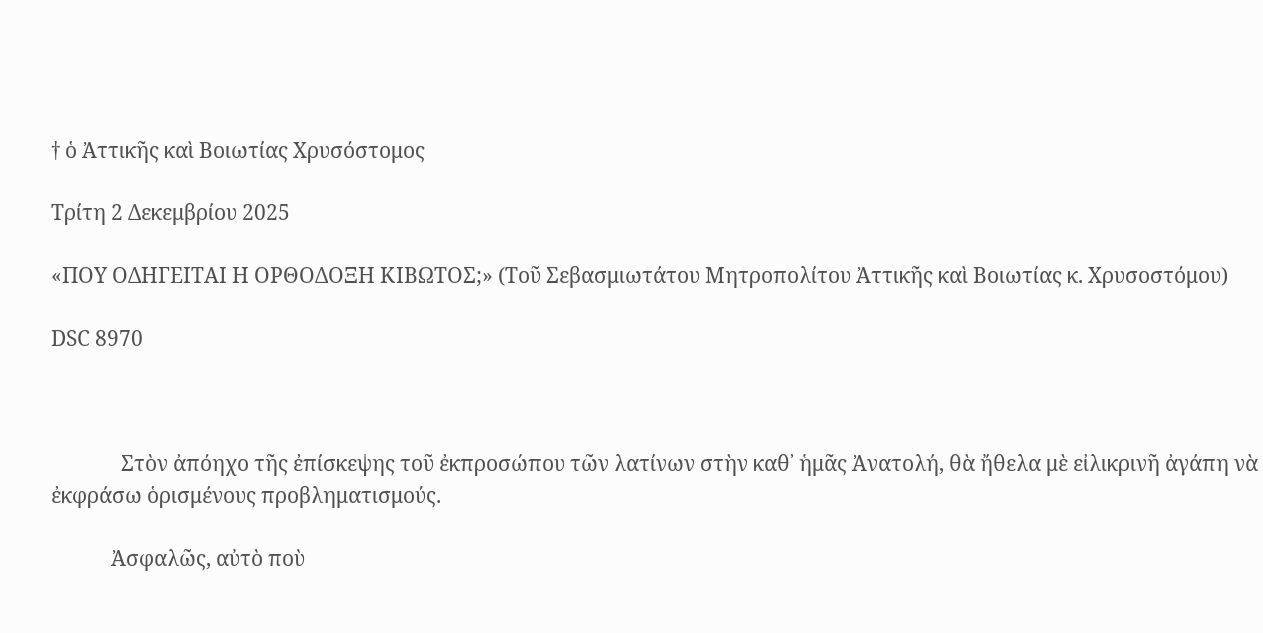† ὁ Ἀττικῆς καὶ Βοιωτίας Χρυσόστομος

Τρίτη 2 Δεκεμβρίου 2025

«ΠOY ΟΔΗΓΕΙΤΑΙ Η ΟΡΘΟΔΟΞΗ ΚΙΒΩΤΟΣ;» (Tοῦ Σεβασμιωτάτου Μητροπολίτου Ἀττικῆς καὶ Βοιωτίας κ. Χρυσοστόμου)

DSC 8970



              Στὸν ἀπόηχο τῆς ἐπίσκεψης τοῦ ἐκπροσώπου τῶν λατίνων στὴν καθ᾽ ἡμᾶς Ἀνατολή, θὰ ἤθελα μὲ εἰλικρινῆ ἀγάπη νὰ ἐκφράσω ὁρισμένους προβληματισμούς.

            Ἀσφαλῶς, αὐτὸ ποὺ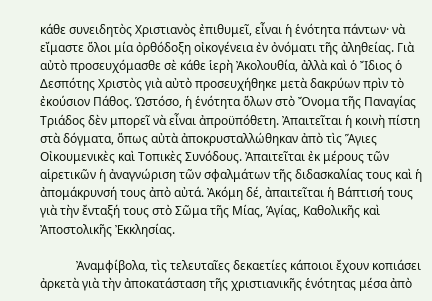κάθε συνειδητὸς Χριστιανὸς ἐπιθυμεῖ, εἶναι ἡ ἑνότητα πάντων· νὰ εἴμαστε ὅλοι μία ὀρθόδοξη οἰκογένεια ἐν ὀνόματι τῆς ἀληθείας. Γιὰ αὐτὸ προσευχόμασθε σὲ κάθε ἱερὴ Ἀκολουθία, ἀλλὰ καὶ ὁ Ἴδιος ὁ Δεσπότης Χριστὸς γιὰ αὐτὸ προσευχήθηκε μετὰ δακρύων πρὶν τὸ ἐκούσιον Πάθος. Ὡστόσο, ἡ ἑνότητα ὅλων στὸ Ὄνομα τῆς Παναγίας Τριάδος δὲν μπορεῖ νὰ εἶναι ἀπροϋπόθετη. Ἀπαιτεῖται ἡ κοινὴ πίστη στὰ δόγματα, ὅπως αὐτὰ ἀποκρυσταλλώθηκαν ἀπὸ τὶς Ἅγιες Οἰκουμενικὲς καὶ Τοπικὲς Συνόδους. Ἀπαιτεῖται ἐκ μέρους τῶν αἱρετικῶν ἡ ἀναγνώριση τῶν σφαλμάτων τῆς διδασκαλίας τους καὶ ἡ ἀπομάκρυνσή τους ἀπὸ αὐτά. Ἀκόμη δέ, ἀπαιτεῖται ἡ Βάπτισή τους γιὰ τὴν ἔνταξή τους στὸ Σῶμα τῆς Μίας, Ἁγίας, Καθολικῆς καὶ Ἀποστολικῆς Ἐκκλησίας.

            Ἀναμφίβολα, τὶς τελευταῖες δεκαετίες κάποιοι ἔχουν κοπιάσει ἀρκετὰ γιὰ τὴν ἀποκατάσταση τῆς χριστιανικῆς ἑνότητας μέσα ἀπὸ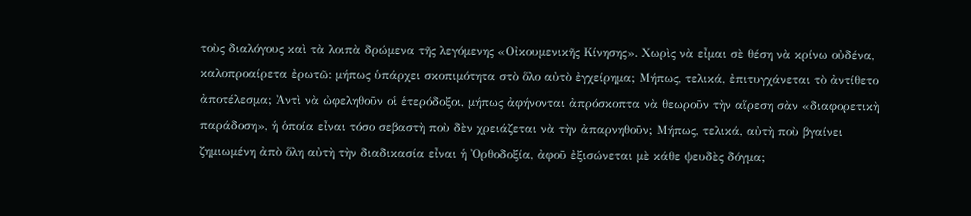τοὺς διαλόγους καὶ τὰ λοιπὰ δρώμενα τῆς λεγόμενης «Οἰκουμενικῆς Κίνησης». Χωρὶς νὰ εἶμαι σὲ θέση νὰ κρίνω οὐδένα, καλοπροαίρετα ἐρωτῶ: μήπως ὑπάρχει σκοπιμότητα στὸ ὅλο αὐτὸ ἐγχείρημα; Μήπως, τελικά, ἐπιτυγχάνεται τὸ ἀντίθετο ἀποτέλεσμα; Ἀντὶ νὰ ὠφεληθοῦν οἱ ἑτερόδοξοι, μήπως ἀφήνονται ἀπρόσκοπτα νὰ θεωροῦν τὴν αἵρεση σὰν «διαφορετικὴ παράδοση», ἡ ὁποία εἶναι τόσο σεβαστὴ ποὺ δὲν χρειάζεται νὰ τὴν ἀπαρνηθοῦν; Μήπως, τελικά, αὐτὴ ποὺ βγαίνει ζημιωμένη ἀπὸ ὅλη αὐτὴ τὴν διαδικασία εἶναι ἡ Ὀρθοδοξία, ἀφοῦ ἐξισώνεται μὲ κάθε ψευδὲς δόγμα;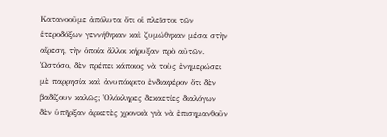Κατανοοῦμε ἀπόλυτα ὅτι οἱ πλεῖστοι τῶν ἑτεροδόξων γεννήθηκαν καὶ ζυμώθηκαν μέσα στὴν αἵρεση, τὴν ὁποία ἄλλοι κήρυξαν πρὸ αὐτῶν. Ὡστόσο, δὲν πρέπει κάποιος νὰ τοὺς ἐνημερώσει μὲ παρρησία καὶ ἀνυπόκριτο ἐνδιαφέρον ὅτι δὲν βαδίζουν καλῶς; Ὁλόκληρες δεκαετίες διαλόγων δὲν ὑπῆρξαν ἀρκετὲς χρονικὰ γιὰ νὰ ἐπισημανθοῦν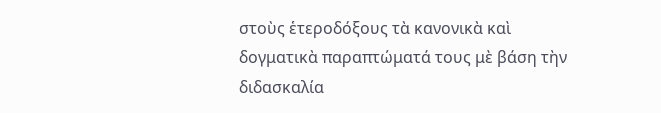στοὺς ἑτεροδόξους τὰ κανονικὰ καὶ δογματικὰ παραπτώματά τους μὲ βάση τὴν διδασκαλία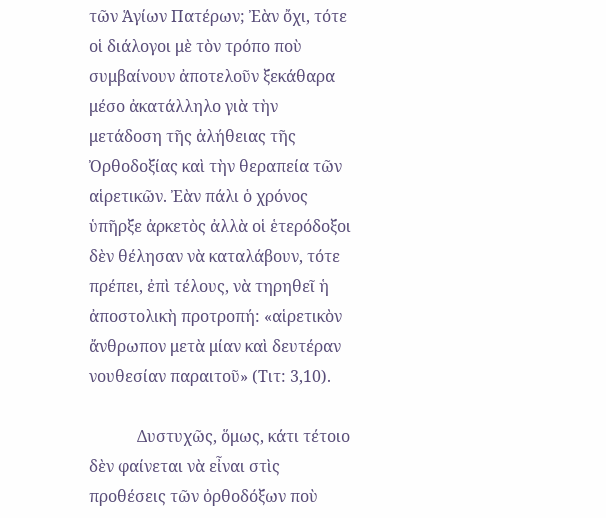τῶν Ἁγίων Πατέρων; Ἐὰν ὄχι, τότε οἱ διάλογοι μὲ τὸν τρόπο ποὺ συμβαίνουν ἀποτελοῦν ξεκάθαρα μέσο ἀκατάλληλο γιὰ τὴν μετάδοση τῆς ἀλήθειας τῆς Ὀρθοδοξίας καὶ τὴν θεραπεία τῶν αἱρετικῶν. Ἐὰν πάλι ὁ χρόνος ὑπῆρξε ἀρκετὸς ἀλλὰ οἱ ἑτερόδοξοι δὲν θέλησαν νὰ καταλάβουν, τότε πρέπει, ἐπὶ τέλους, νὰ τηρηθεῖ ἡ ἀποστολικὴ προτροπή: «αἱρετικὸν ἄνθρωπον μετὰ μίαν καὶ δευτέραν νουθεσίαν παραιτοῦ» (Τιτ: 3,10).

            Δυστυχῶς, ὅμως, κάτι τέτοιο δὲν φαίνεται νὰ εἶναι στὶς προθέσεις τῶν ὀρθοδόξων ποὺ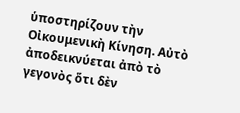ὑποστηρίζουν τὴν Οἰκουμενικὴ Κίνηση. Αὐτὸ ἀποδεικνύεται ἀπὸ τὸ γεγονὸς ὅτι δὲν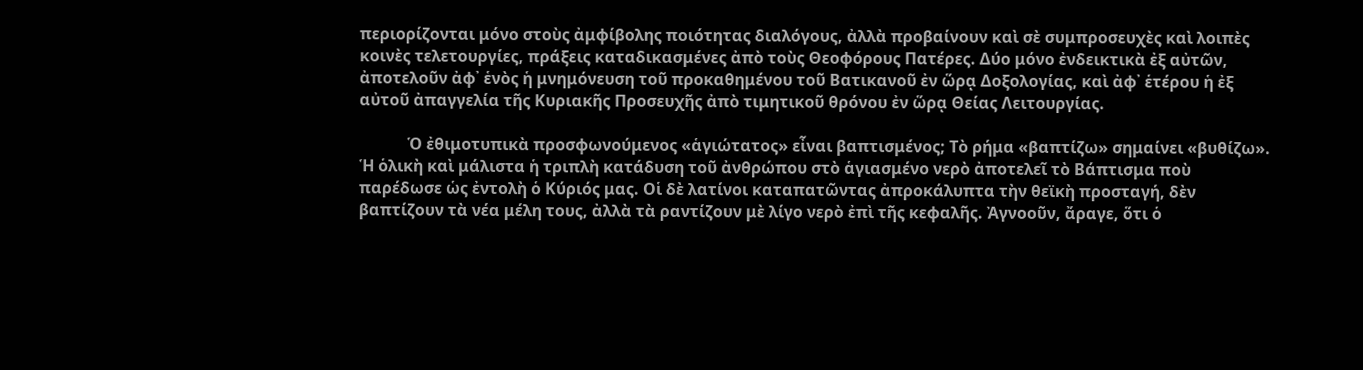περιορίζονται μόνο στοὺς ἀμφίβολης ποιότητας διαλόγους, ἀλλὰ προβαίνουν καὶ σὲ συμπροσευχὲς καὶ λοιπὲς κοινὲς τελετουργίες, πράξεις καταδικασμένες ἀπὸ τοὺς Θεοφόρους Πατέρες. Δύο μόνο ἐνδεικτικὰ ἐξ αὐτῶν, ἀποτελοῦν ἀφ᾽ ἑνὸς ἡ μνημόνευση τοῦ προκαθημένου τοῦ Βατικανοῦ ἐν ὥρᾳ Δοξολογίας, καὶ ἀφ᾽ ἑτέρου ἡ ἐξ αὐτοῦ ἀπαγγελία τῆς Κυριακῆς Προσευχῆς ἀπὸ τιμητικοῦ θρόνου ἐν ὥρᾳ Θείας Λειτουργίας.

            Ὁ ἐθιμοτυπικὰ προσφωνούμενος «ἁγιώτατος» εἶναι βαπτισμένος; Τὸ ρήμα «βαπτίζω» σημαίνει «βυθίζω». Ἡ ὁλικὴ καὶ μάλιστα ἡ τριπλὴ κατάδυση τοῦ ἀνθρώπου στὸ ἁγιασμένο νερὸ ἀποτελεῖ τὸ Βάπτισμα ποὺ παρέδωσε ὡς ἐντολὴ ὁ Κύριός μας. Οἱ δὲ λατίνοι καταπατῶντας ἀπροκάλυπτα τὴν θεϊκὴ προσταγή, δὲν βαπτίζουν τὰ νέα μέλη τους, ἀλλὰ τὰ ραντίζουν μὲ λίγο νερὸ ἐπὶ τῆς κεφαλῆς. Ἀγνοοῦν, ἄραγε, ὅτι ὁ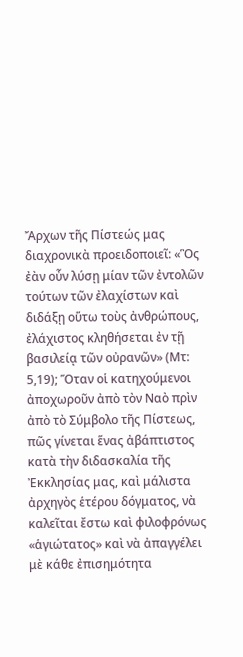Ἄρχων τῆς Πίστεώς μας διαχρονικὰ προειδοποιεῖ: «Ὃς ἐὰν οὖν λύσῃ μίαν τῶν ἐντολῶν τούτων τῶν ἐλαχίστων καὶ διδάξῃ οὕτω τοὺς ἀνθρώπους, ἐλάχιστος κληθήσεται ἐν τῇ βασιλείᾳ τῶν οὐρανῶν» (Μτ: 5,19); Ὅταν οἱ κατηχούμενοι ἀποχωροῦν ἀπὸ τὸν Ναὸ πρὶν ἀπὸ τὸ Σύμβολο τῆς Πίστεως, πῶς γίνεται ἕνας ἀβάπτιστος κατὰ τὴν διδασκαλία τῆς Ἐκκλησίας μας, καὶ μάλιστα ἀρχηγὸς ἑτέρου δόγματος, νὰ καλεῖται ἔστω καὶ φιλοφρόνως «ἁγιώτατος» καὶ νὰ ἀπαγγέλει μὲ κάθε ἐπισημότητα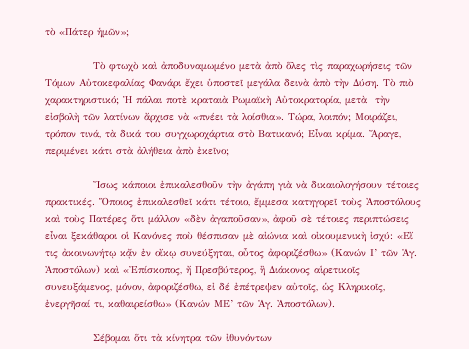τὸ «Πάτερ ἡμῶν»;

            Τὸ φτωχὸ καὶ ἀποδυναμωμένο μετὰ ἀπὸ ὅλες τὶς παραχωρήσεις τῶν Tόμων Aὐτοκεφαλίας Φανάρι ἔχει ὑποστεῖ μεγάλα δεινὰ ἀπὸ τὴν Δύση. Τὸ πιὸ χαρακτηριστικό; Ἡ πάλαι ποτὲ κραταιὰ Ρωμαϊκὴ Αὐτοκρατορία, μετὰ  τὴν εἰσβολὴ τῶν λατίνων ἄρχισε νὰ «πνέει τὰ λοίσθια». Τώρα, λοιπόν; Μοιράζει, τρόπον τινά, τὰ δικά του συγχωροχάρτια στὸ Βατικανό; Εἶναι κρίμα. Ἄραγε, περιμένει κάτι στὰ ἀλήθεια ἀπὸ ἐκεῖνο;

            Ἴσως κάποιοι ἐπικαλεσθοῦν τὴν ἀγάπη γιὰ νὰ δικαιολογήσουν τέτοιες πρακτικές. Ὅποιος ἐπικαλεσθεῖ κάτι τέτοιο, ἔμμεσα κατηγορεῖ τοὺς Ἀποστόλους καὶ τοὺς Πατέρες ὅτι μάλλον «δὲν ἀγαποῦσαν», ἀφοῦ σὲ τέτοιες περιπτώσεις εἶναι ξεκάθαροι οἱ Κανόνες ποὺ θέσπισαν μὲ αἰώνια καὶ οἰκουμενικὴ ἰσχύ: «Εἴ τις ἀκοινωνήτῳ κᾄν ἐν οἴκῳ συνεύξηται, οὖτος ἀφοριζέσθω» (Κανών Ι’ τῶν Ἁγ. Ἀποστόλων) καὶ «Ἐπίσκοπος, ἤ Πρεσβύτερος, ἢ Διάκονος αἱρετικοῖς συνευξάμενος, μόνον, ἀφοριζέσθω, εἰ δέ ἐπέτρεψεν αὐτοῖς, ὡς Κληρικοῖς, ἐνεργῆσαί τι, καθαιρείσθω» (Κανών ΜΕ’ τῶν Ἁγ. Ἀποστόλων).

            Σέβομαι ὅτι τὰ κίνητρα τῶν ἰθυνόντων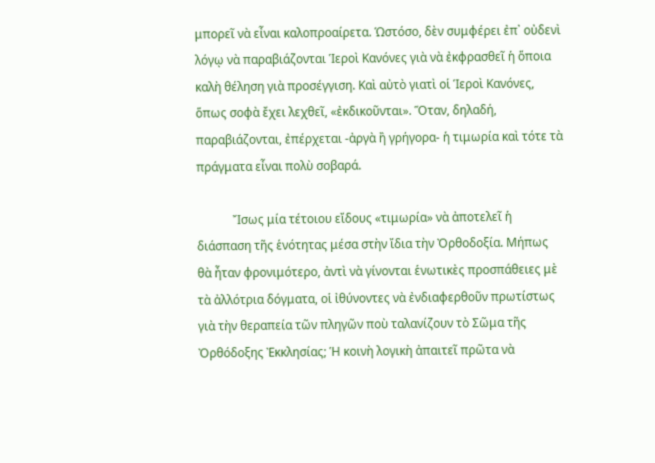μπορεῖ νὰ εἶναι καλοπροαίρετα. Ὡστόσο, δὲν συμφέρει ἐπ᾽ οὐδενὶ λόγῳ νὰ παραβιάζονται Ἱεροὶ Κανόνες γιὰ νὰ ἐκφρασθεῖ ἡ ὅποια καλὴ θέληση γιὰ προσέγγιση. Καὶ αὐτὸ γιατὶ οἱ Ἱεροὶ Κανόνες, ὅπως σοφὰ ἔχει λεχθεῖ, «ἐκδικοῦνται». Ὅταν, δηλαδή, παραβιάζονται, ἐπέρχεται -ἀργὰ ἢ γρήγορα- ἡ τιμωρία καὶ τότε τὰ πράγματα εἶναι πολὺ σοβαρά.

            Ἴσως μία τέτοιου εἴδους «τιμωρία» νὰ ἀποτελεῖ ἡ διάσπαση τῆς ἑνότητας μέσα στὴν ἴδια τὴν Ὀρθοδοξία. Μήπως θὰ ἦταν φρονιμότερο, ἀντὶ νὰ γίνονται ἑνωτικὲς προσπάθειες μὲ τὰ ἀλλότρια δόγματα, οἱ ἰθύνοντες νὰ ἐνδιαφερθοῦν πρωτίστως γιὰ τὴν θεραπεία τῶν πληγῶν ποὺ ταλανίζουν τὸ Σῶμα τῆς Ὀρθόδοξης Ἐκκλησίας; Ἡ κοινὴ λογικὴ ἀπαιτεῖ πρῶτα νὰ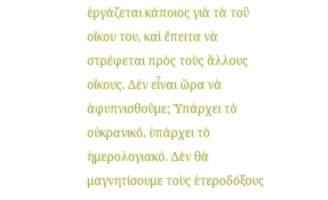ἐργάζεται κάποιος γιὰ τὰ τοῦ οἴκου του, καὶ ἔπειτα νὰ στρέφεται πρὸς τοὺς ἄλλους οἴκους. Δὲν εἶναι ὥρα νὰ ἀφυπνισθοῦμε; Ὑπάρχει τὸ οὐκρανικό, ὑπάρχει τὸ ἡμερολογιακό. Δὲν θὰ μαγνητίσουμε τοὺς ἑτεροδόξους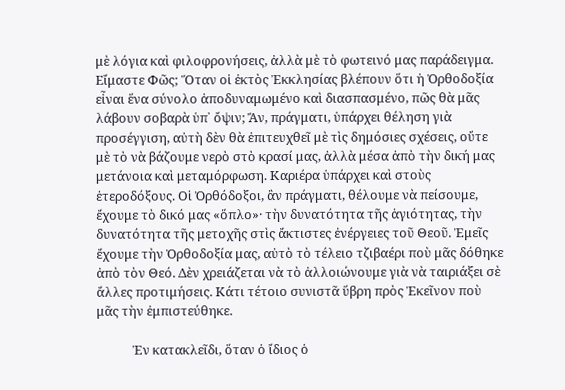μὲ λόγια καὶ φιλοφρονήσεις, ἀλλὰ μὲ τὸ φωτεινό μας παράδειγμα. Εἴμαστε Φῶς; Ὅταν οἱ ἐκτὸς Ἐκκλησίας βλέπουν ὅτι ἡ Ὀρθοδοξία εἶναι ἕνα σύνολο ἀποδυναμωμένο καὶ διασπασμένο, πῶς θὰ μᾶς λάβουν σοβαρὰ ὑπ᾽ ὄψιν; Ἄν, πράγματι, ὑπάρχει θέληση γιὰ προσέγγιση, αὐτὴ δὲν θὰ ἐπιτευχθεῖ μὲ τὶς δημόσιες σχέσεις, οὔτε μὲ τὸ νὰ βάζουμε νερὸ στὸ κρασί μας, ἀλλὰ μέσα ἀπὸ τὴν δική μας μετάνοια καὶ μεταμόρφωση. Καριέρα ὑπάρχει καὶ στοὺς ἑτεροδόξους. Οἱ Ὀρθόδοξοι, ἂν πράγματι, θέλουμε νὰ πείσουμε, ἔχουμε τὸ δικό μας «ὅπλο»· τὴν δυνατότητα τῆς ἁγιότητας, τὴν δυνατότητα τῆς μετοχῆς στὶς ἄκτιστες ἐνέργειες τοῦ Θεοῦ. Ἐμεῖς ἔχουμε τὴν Ὀρθοδοξία μας, αὐτὸ τὸ τέλειο τζιβαέρι ποὺ μᾶς δόθηκε ἀπὸ τὸν Θεό. Δὲν χρειάζεται νὰ τὸ ἀλλοιώνουμε γιὰ νὰ ταιριάξει σὲ ἄλλες προτιμήσεις. Κάτι τέτοιο συνιστᾶ ὕβρη πρὸς Ἐκεῖνον ποὺ μᾶς τὴν ἐμπιστεύθηκε.

            Ἐν κατακλεῖδι, ὅταν ὁ ἴδιος ὁ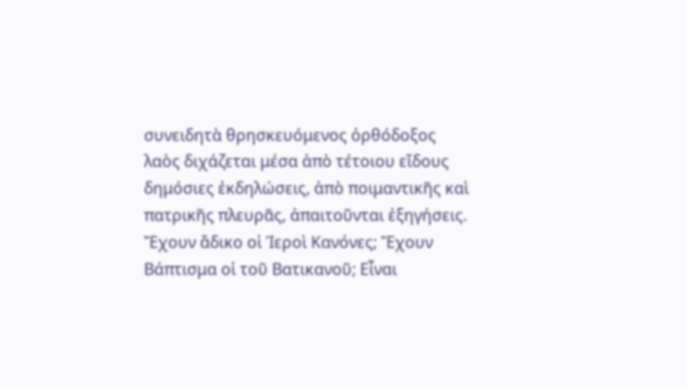συνειδητὰ θρησκευόμενος ὀρθόδοξος λαὸς διχάζεται μέσα ἀπὸ τέτοιου εἴδους δημόσιες ἐκδηλώσεις, ἀπὸ ποιμαντικῆς καὶ πατρικῆς πλευρᾶς, ἀπαιτοῦνται ἐξηγήσεις. Ἔχουν ἄδικο οἱ Ἱεροὶ Κανόνες; Ἔχουν Βάπτισμα οἱ τοῦ Βατικανοῦ; Εἶναι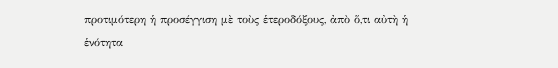προτιμότερη ἡ προσέγγιση μὲ τοὺς ἑτεροδόξους, ἀπὸ ὅ,τι αὐτὴ ἡ ἑνότητα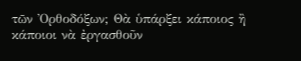τῶν Ὀρθοδόξων; Θὰ ὑπάρξει κάποιος ἢ κάποιοι νὰ ἐργασθοῦν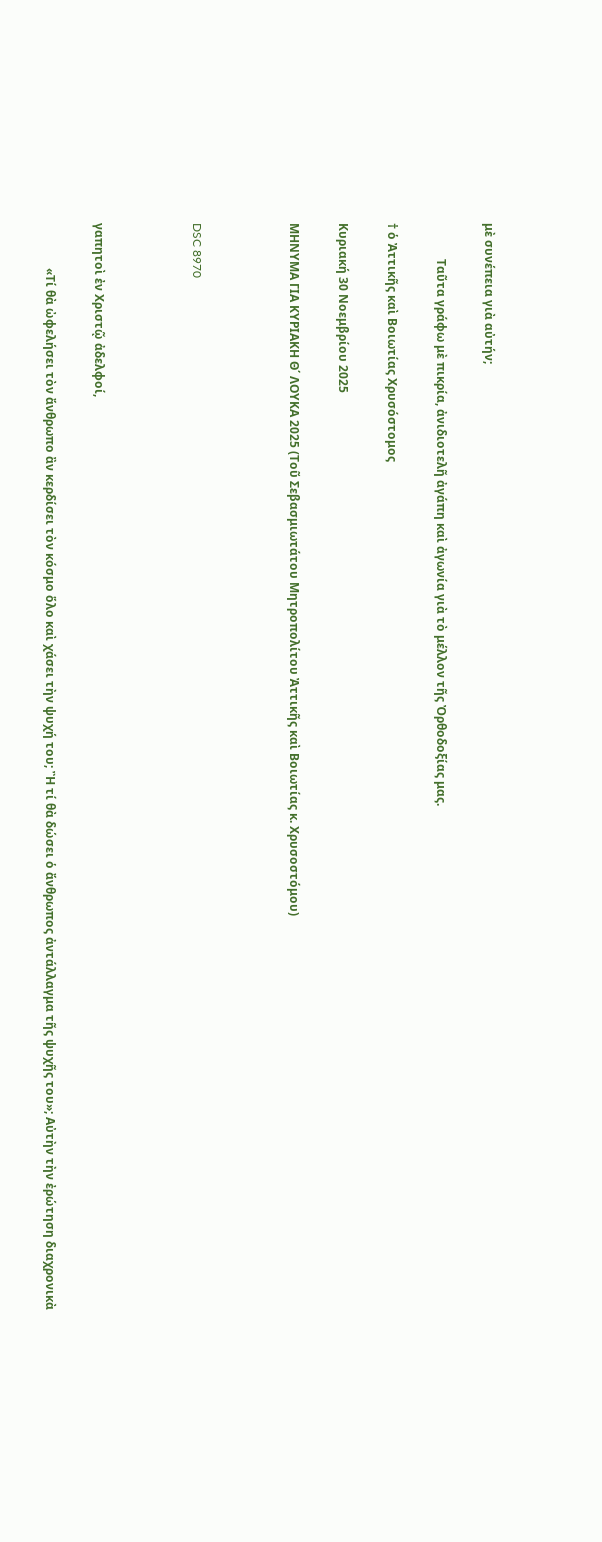μὲ συνέπεια γιὰ αὐτήν;

            Ταῦτα γράφω μὲ πικρία, ἀνιδιοτελῆ ἀγάπη καὶ ἀγωνία γιὰ τὸ μέλλον τῆς Ὀρθοδοξίας μας.

† ὁ Ἀττικῆς καὶ Βοιωτίας Χρυσόστομος

Κυριακή 30 Νοεμβρίου 2025

ΜΗΝΥΜΑ ΓΙΑ ΚΥΡΙΑΚΗ Θ΄ ΛΟΥΚΑ 2025 (Τοῦ Σεβασμιωτάτου Μητροπολίτου Ἀττικῆς καὶ Βοιωτίας κ. Χρυσοστόμου)



DSC 8970



γαπητοὶ ἐν Χριστῷ ἀδελφοί,

               «Τί θὰ ὠφελήσει τὸν ἄνθρωπο ἂν κερδίσει τὸν κόσμο ὅλο καὶ χάσει τὴν ψυχή του; Ἢ τί θὰ δώσει ὁ ἄνθρωπος ἀντάλλαγμα τῆς ψυχῆς του»; Αὐτὴν τὴν ἐρώτηση διαχρονικὰ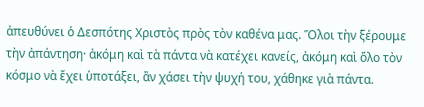ἀπευθύνει ὁ Δεσπότης Χριστὸς πρὸς τὸν καθένα μας. Ὅλοι τὴν ξέρουμε τὴν ἀπάντηση· ἀκόμη καὶ τὰ πάντα νὰ κατέχει κανείς, ἀκόμη καὶ ὅλο τὸν κόσμο νὰ ἔχει ὑποτάξει, ἂν χάσει τὴν ψυχή του, χάθηκε γιὰ πάντα.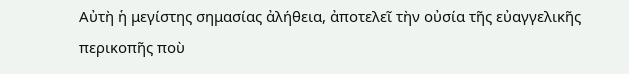Αὐτὴ ἡ μεγίστης σημασίας ἀλήθεια, ἀποτελεῖ τὴν οὐσία τῆς εὐαγγελικῆς περικοπῆς ποὺ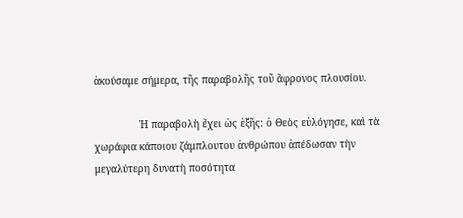ἀκούσαμε σήμερα, τῆς παραβολῆς τοῦ ἄφρονος πλουσίου.

               Ἡ παραβολὴ ἔχει ὡς ἑξῆς: ὁ Θεὸς εὐλόγησε, καὶ τὰ χωράφια κάποιου ζάμπλουτου ἀνθρώπου ἀπέδωσαν τὴν μεγαλύτερη δυνατὴ ποσότητα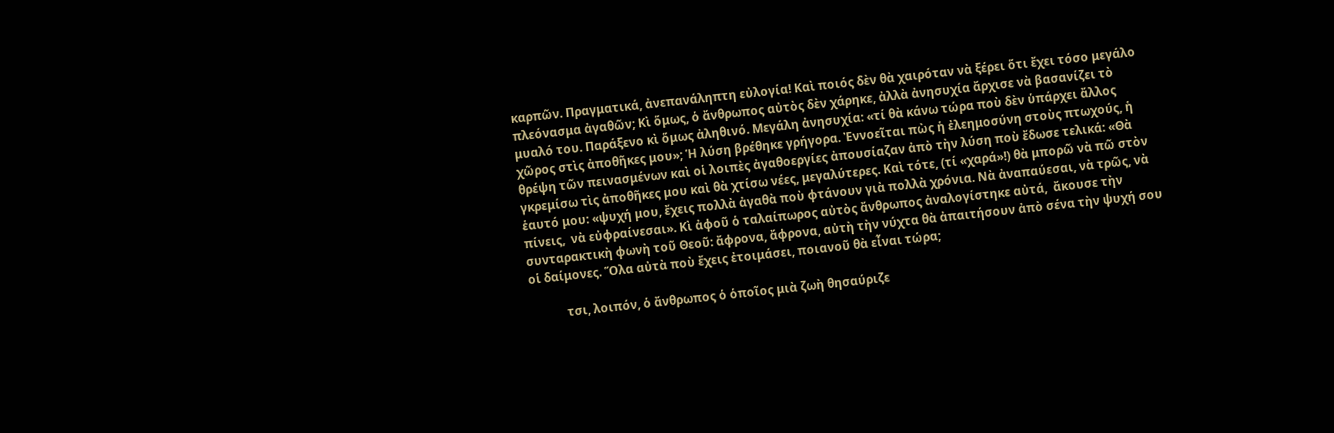καρπῶν. Πραγματικά, ἀνεπανάληπτη εὐλογία! Καὶ ποιός δὲν θὰ χαιρόταν νὰ ξέρει ὅτι ἔχει τόσο μεγάλο πλεόνασμα ἀγαθῶν; Κὶ ὅμως, ὁ ἄνθρωπος αὐτὸς δὲν χάρηκε, ἀλλὰ ἀνησυχία ἄρχισε νὰ βασανίζει τὸ μυαλό του. Παράξενο κὶ ὅμως ἀληθινό. Μεγάλη ἀνησυχία: «τί θὰ κάνω τώρα ποὺ δὲν ὑπάρχει ἄλλος χῶρος στὶς ἀποθῆκες μου»; Ἡ λύση βρέθηκε γρήγορα. Ἐννοεῖται πὼς ἡ ἐλεημοσύνη στοὺς πτωχούς, ἡ θρέψη τῶν πεινασμένων καὶ οἱ λοιπὲς ἀγαθοεργίες ἀπουσίαζαν ἀπὸ τὴν λύση ποὺ ἔδωσε τελικά: «Θὰ γκρεμίσω τὶς ἀποθῆκες μου καὶ θὰ χτίσω νέες, μεγαλύτερες. Καὶ τότε, (τί «χαρά»!) θὰ μπορῶ νὰ πῶ στὸν ἑαυτό μου: «ψυχή μου, ἔχεις πολλὰ ἀγαθὰ ποὺ φτάνουν γιὰ πολλὰ χρόνια. Νὰ ἀναπαύεσαι, νὰ τρῶς, νὰ πίνεις,  νὰ εὐφραίνεσαι». Κὶ ἀφοῦ ὁ ταλαίπωρος αὐτὸς ἄνθρωπος ἀναλογίστηκε αὐτά,  ἄκουσε τὴν συνταρακτικὴ φωνὴ τοῦ Θεοῦ: ἄφρονα, ἄφρονα, αὐτὴ τὴν νύχτα θὰ ἀπαιτήσουν ἀπὸ σένα τὴν ψυχή σου οἱ δαίμονες. Ὅλα αὐτὰ ποὺ ἔχεις ἐτοιμάσει, ποιανοῦ θὰ εἶναι τώρα;

            τσι, λοιπόν, ὁ ἄνθρωπος ὁ ὁποῖος μιὰ ζωὴ θησαύριζε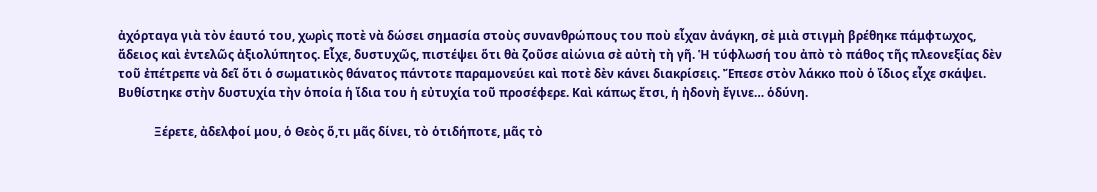ἀχόρταγα γιὰ τὸν ἑαυτό του, χωρὶς ποτὲ νὰ δώσει σημασία στοὺς συνανθρώπους του ποὺ εἶχαν ἀνάγκη, σὲ μιὰ στιγμὴ βρέθηκε πάμφτωχος, ἄδειος καὶ ἐντελῶς ἀξιολύπητος. Εἶχε, δυστυχῶς, πιστέψει ὅτι θὰ ζοῦσε αἰώνια σὲ αὐτὴ τὴ γῆ. Ἡ τύφλωσή του ἀπὸ τὸ πάθος τῆς πλεονεξίας δὲν τοῦ ἐπέτρεπε νὰ δεῖ ὅτι ὁ σωματικὸς θάνατος πάντοτε παραμονεύει καὶ ποτὲ δὲν κάνει διακρίσεις. Ἔπεσε στὸν λάκκο ποὺ ὁ ἴδιος εἶχε σκάψει. Βυθίστηκε στὴν δυστυχία τὴν ὁποία ἡ ἴδια του ἡ εὐτυχία τοῦ προσέφερε. Καὶ κάπως ἔτσι, ἡ ἠδονὴ ἔγινε… ὁδύνη.

            Ξέρετε, ἀδελφοί μου, ὁ Θεὸς ὅ,τι μᾶς δίνει, τὸ ὁτιδήποτε, μᾶς τὸ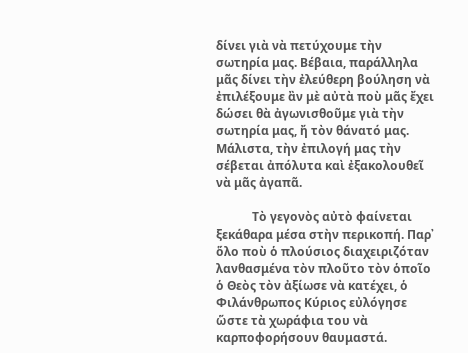δίνει γιὰ νὰ πετύχουμε τὴν σωτηρία μας. Βέβαια, παράλληλα μᾶς δίνει τὴν ἐλεύθερη βούληση νὰ ἐπιλέξουμε ἂν μὲ αὐτὰ ποὺ μᾶς ἔχει δώσει θὰ ἀγωνισθοῦμε γιὰ τὴν σωτηρία μας, ἤ τὸν θάνατό μας. Μάλιστα, τὴν ἐπιλογή μας τὴν σέβεται ἀπόλυτα καὶ ἐξακολουθεῖ νὰ μᾶς ἀγαπᾶ.

            Τὸ γεγονὸς αὐτὸ φαίνεται ξεκάθαρα μέσα στὴν περικοπή. Παρ᾽ ὅλο ποὺ ὁ πλούσιος διαχειριζόταν λανθασμένα τὸν πλοῦτο τὸν ὁποῖο ὁ Θεὸς τὸν ἀξίωσε νὰ κατέχει, ὁ Φιλάνθρωπος Κύριος εὐλόγησε ὥστε τὰ χωράφια του νὰ καρποφορήσουν θαυμαστά.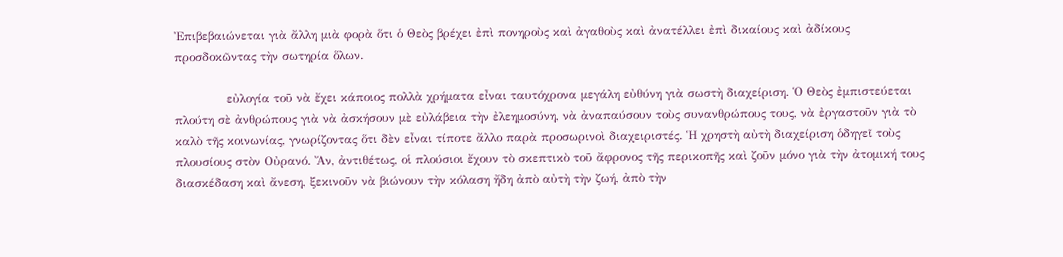Ἐπιβεβαιώνεται γιὰ ἄλλη μιὰ φορὰ ὅτι ὁ Θεὸς βρέχει ἐπὶ πονηροὺς καὶ ἀγαθοὺς καὶ ἀνατέλλει ἐπὶ δικαίους καὶ ἀδίκους προσδοκῶντας τὴν σωτηρία ὅλων.

             εὐλογία τοῦ νὰ ἔχει κάποιος πολλὰ χρήματα εἶναι ταυτόχρονα μεγάλη εὐθύνη γιὰ σωστὴ διαχείριση. Ὁ Θεὸς ἐμπιστεύεται πλούτη σὲ ἀνθρώπους γιὰ νὰ ἀσκήσουν μὲ εὐλάβεια τὴν ἐλεημοσύνη, νὰ ἀναπαύσουν τοὺς συνανθρώπους τους, νὰ ἐργαστοῦν γιὰ τὸ καλὸ τῆς κοινωνίας, γνωρίζοντας ὅτι δὲν εἶναι τίποτε ἄλλο παρὰ προσωρινοὶ διαχειριστές. Ἡ χρηστὴ αὐτὴ διαχείριση ὁδηγεῖ τοὺς πλουσίους στὸν Οὐρανό. Ἄν, ἀντιθέτως, οἱ πλούσιοι ἔχουν τὸ σκεπτικὸ τοῦ ἄφρονος τῆς περικοπῆς καὶ ζοῦν μόνο γιὰ τὴν ἀτομική τους διασκέδαση καὶ ἄνεση, ξεκινοῦν νὰ βιώνουν τὴν κόλαση ἤδη ἀπὸ αὐτὴ τὴν ζωή, ἀπὸ τὴν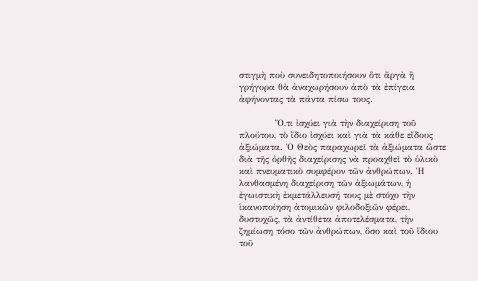στιγμὴ ποὺ συνειδητοποιήσουν ὅτι ἄργὰ ἢ γρήγορα θὰ ἀναχωρήσουν ἀπὸ τὰ ἐπίγεια ἀφήνοντας τὰ πάντα πίσω τους.

            Ὅ,τι ἰσχύει γιὰ τὴν διαχείριση τοῦ πλούτου, τὸ ἴδιο ἰσχύει καὶ γιὰ τὰ κάθε εἴδους ἀξιώματα. Ὁ Θεὸς παραχωρεῖ τὰ ἀξιώματα ὥστε διὰ τῆς ὀρθῆς διαχείρισης νὰ προαχθεῖ τὸ ὑλικὸ καὶ πνευματικὸ συμφέρον τῶν ἀνθρώπων. Ἡ λανθασμένη διαχείριση τῶν ἀξιωμάτων, ἡ ἐγωιστικὴ ἐκμετάλλευσή τους μὲ στόχο τὴν ἱκανοποίηση ἀτομικῶν φιλοδοξιῶν φέρει, δυστυχῶς, τὰ ἀντίθετα ἀποτελέσματα, τὴν ζημίωση τόσο τῶν ἀνθρώπων, ὅσο καὶ τοῦ ἴδιου τοῦ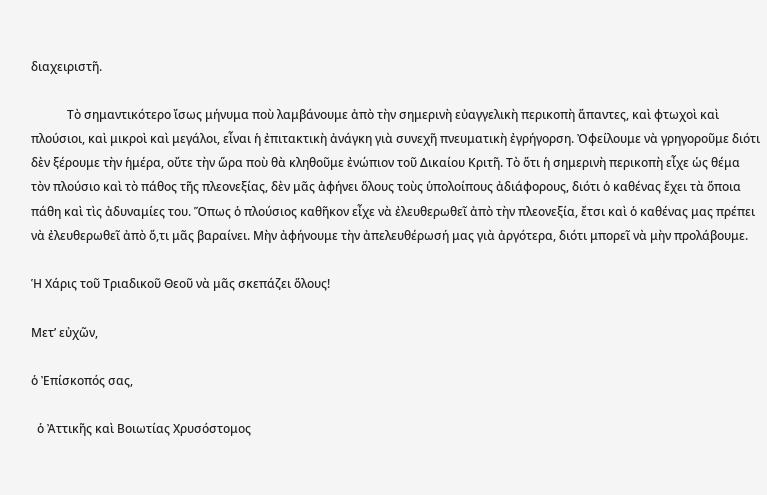διαχειριστῆ.

            Τὸ σημαντικότερο ἴσως μήνυμα ποὺ λαμβάνουμε ἀπὸ τὴν σημερινὴ εὐαγγελικὴ περικοπὴ ἅπαντες, καὶ φτωχοὶ καὶ πλούσιοι, καὶ μικροὶ καὶ μεγάλοι, εἶναι ἡ ἐπιτακτικὴ ἀνάγκη γιὰ συνεχῆ πνευματικὴ ἐγρήγορση. Ὀφείλουμε νὰ γρηγοροῦμε διότι δὲν ξέρουμε τὴν ἡμέρα, οὔτε τὴν ὥρα ποὺ θὰ κληθοῦμε ἐνώπιον τοῦ Δικαίου Κριτῆ. Τὸ ὅτι ἡ σημερινὴ περικοπὴ εἶχε ὡς θέμα τὸν πλούσιο καὶ τὸ πάθος τῆς πλεονεξίας, δὲν μᾶς ἀφήνει ὅλους τοὺς ὑπολοίπους ἀδιάφορους, διότι ὁ καθένας ἔχει τὰ ὅποια πάθη καὶ τὶς ἀδυναμίες του. Ὅπως ὁ πλούσιος καθῆκον εἶχε νὰ ἐλευθερωθεῖ ἀπὸ τὴν πλεονεξία, ἔτσι καὶ ὁ καθένας μας πρέπει νὰ ἐλευθερωθεῖ ἀπὸ ὅ,τι μᾶς βαραίνει. Μὴν ἀφήνουμε τὴν ἀπελευθέρωσή μας γιὰ ἀργότερα, διότι μπορεῖ νὰ μὴν προλάβουμε.

Ἡ Χάρις τοῦ Τριαδικοῦ Θεοῦ νὰ μᾶς σκεπάζει ὅλους!

Μετ’ εὐχῶν,

ὁ Ἐπίσκοπός σας,

  ὁ Ἀττικῆς καὶ Βοιωτίας Χρυσόστομος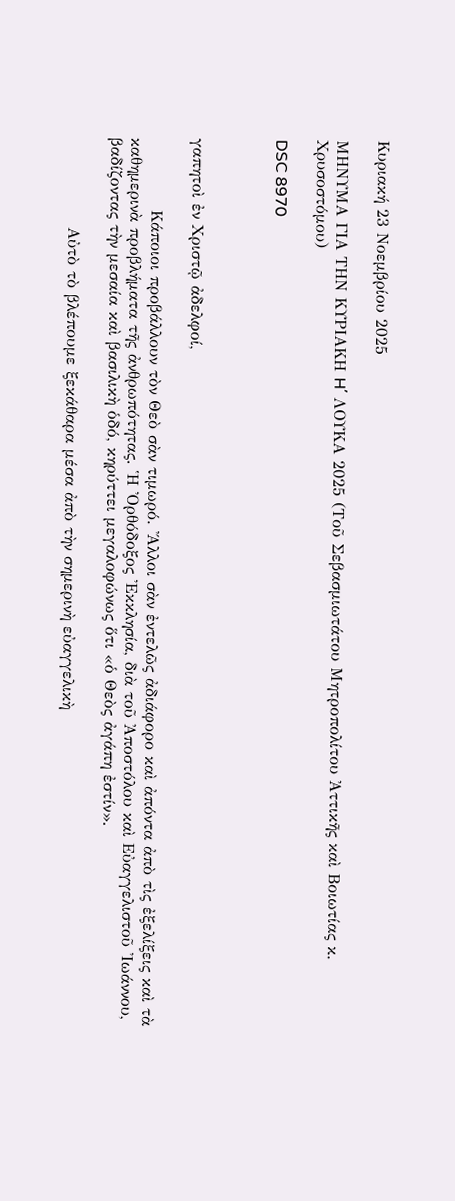Κυριακή 23 Νοεμβρίου 2025

ΜΗΝΥΜΑ ΓΙΑ ΤΗΝ ΚΥΡΙΑΚΗ H΄ ΛΟΥΚΑ 2025 (Τοῦ Σεβασμιωτάτου Μητροπολίτου Ἀττικῆς καὶ Βοιωτίας κ. Χρυσοστόμου)

DSC 8970



γαπητοὶ ἐν Χριστῷ ἀδελφοί,

            Κάποιοι προβάλλουν τὸν Θεὸ σὰν τιμωρό. Ἄλλοι σὰν ἐντελῶς ἀδιάφορο καὶ ἀπόντα ἀπὸ τὶς ἐξελίξεις καὶ τὰ καθημερινὰ προβλήματα τῆς ἀνθρωπότητας. Ἡ Ὀρθόδοξος Ἐκκλησία, διὰ τοῦ Ἀποστόλου καὶ Εὐαγγελιστοῦ Ἰωάννου, βαδίζοντας τὴν μεσαία καὶ βασιλικὴ ὁδό, κηρύττει μεγαλοφώνως ὅτι «ὁ Θεὸς ἀγάπη ἐστίν».

               Αὐτὸ τὸ βλέπουμε ξεκάθαρα μέσα ἀπὸ τὴν σημερινὴ εὐαγγελικὴ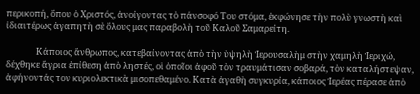περικοπή, ὅπου ὁ Χριστός, ἀνοίγοντας τὸ πάνσοφό Του στόμα, ἐκφώνησε τὴν πολὺ γνωστὴ καὶ ἰδιαιτέρως ἀγαπητὴ σὲ ὅλους μας παραβολὴ τοῦ Καλοῦ Σαμαρείτη.

               Κάποιος ἄνθρωπος, κατεβαίνοντας ἀπὸ τὴν ὑψηλὴ Ἱερουσαλὴμ στὴν χαμηλὴ Ἱεριχώ, δέχθηκε ἄγρια ἐπίθεση ἀπὸ ληστές, οἱ ὁποῖοι ἀφοῦ τὸν τραυμάτισαν σοβαρά, τὸν καταλήστεψαν, ἀφήνοντάς τον κυριολεκτικὰ μισοπεθαμένο. Κατὰ ἀγαθὴ συγκυρία, κάποιος Ἱερέας πέρασε ἀπὸ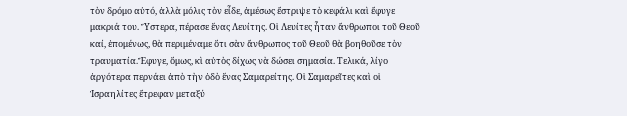τὸν δρόμο αὐτό, ἀλλὰ μόλις τὸν εἶδε, ἀμέσως ἔστριψε τὸ κεφάλι καὶ ἔφυγε μακριά του. Ὕστερα, πέρασε ἕνας Λευίτης. Οἱ Λευίτες ἦταν ἄνθρωποι τοῦ Θεοῦ καί, ἑπομένως, θὰ περιμέναμε ὅτι σὰν ἄνθρωπος τοῦ Θεοῦ θὰ βοηθοῦσε τὸν τραυματία.Ἔφυγε, ὅμως, κὶ αὐτὸς δίχως νὰ δώσει σημασία. Τελικά, λίγο ἀργότερα περνάει ἀπὸ τὴν ὁδὸ ἕνας Σαμαρείτης. Οἱ Σαμαρεῖτες καὶ οἱ Ἰσραηλίτες ἔτρεφαν μεταξύ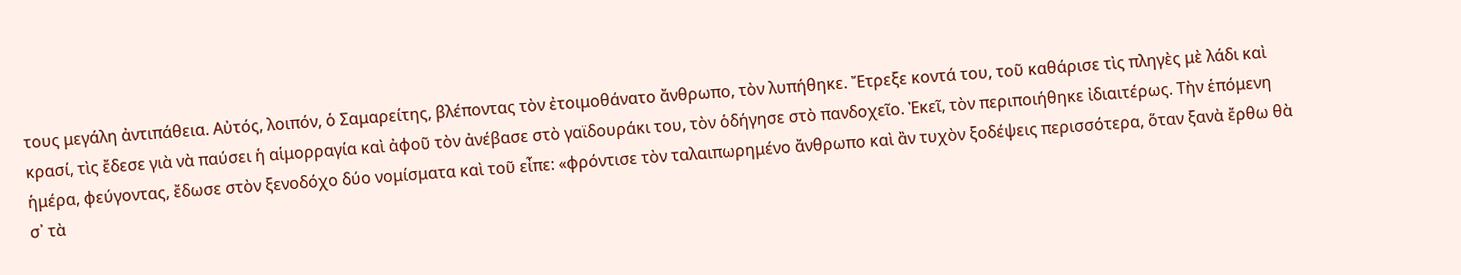τους μεγάλη ἀντιπάθεια. Αὐτός, λοιπόν, ὁ Σαμαρείτης, βλέποντας τὸν ἐτοιμοθάνατο ἄνθρωπο, τὸν λυπήθηκε. Ἔτρεξε κοντά του, τοῦ καθάρισε τὶς πληγὲς μὲ λάδι καὶ κρασί, τὶς ἔδεσε γιὰ νὰ παύσει ἡ αἱμορραγία καὶ ἀφοῦ τὸν ἀνέβασε στὸ γαϊδουράκι του, τὸν ὁδήγησε στὸ πανδοχεῖο. Ἐκεῖ, τὸν περιποιήθηκε ἰδιαιτέρως. Τὴν ἑπόμενη ἡμέρα, φεύγοντας, ἔδωσε στὸν ξενοδόχο δύο νομίσματα καὶ τοῦ εἶπε: «φρόντισε τὸν ταλαιπωρημένο ἄνθρωπο καὶ ἂν τυχὸν ξοδέψεις περισσότερα, ὅταν ξανὰ ἔρθω θὰ σ᾽ τὰ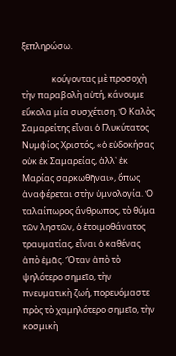ξεπληρώσω.

               κούγοντας μὲ προσοχὴ τὴν παραβολὴ αὐτή, κάνουμε εὔκολα μία συσχέτιση. Ὁ Καλὸς Σαμαρείτης εἶναι ὁ Γλυκύτατος Νυμφίος Χριστός, «ὁ εὐδοκήσας οὐκ ἐκ Σαμαρείας, ἀλλ᾽ ἐκ Μαρίας σαρκωθῆναι», ὅπως ἀναφέρεται στὴν ὑμνολογία. Ὁ ταλαίπωρος ἄνθρωπος, τὸ θύμα τῶν ληστῶν, ὁ ἐτοιμοθάνατος τραυματίας, εἶναι ὁ καθένας ἀπὸ ἐμᾶς. Ὅταν ἀπὸ τὸ ψηλότερο σημεῖο, τὴν πνευματικὴ ζωή, πορευόμαστε πρὸς τὸ χαμηλότερο σημεῖο, τὴν κοσμικὴ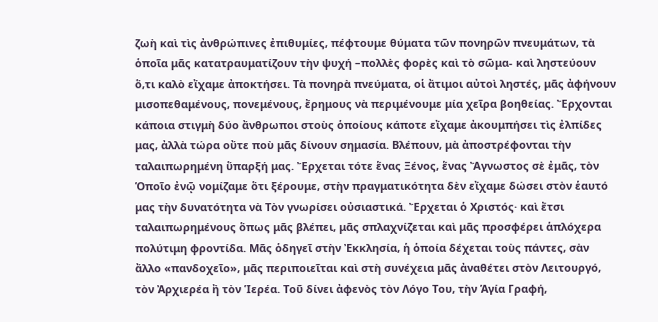ζωὴ καὶ τὶς ἀνθρώπινες ἐπιθυμίες, πέφτουμε θύματα τῶν πονηρῶν πνευμάτων, τὰ ὁποῖα μᾶς κατατραυματίζουν τὴν ψυχή –πολλὲς φορὲς καὶ τὸ σῶμα- καὶ ληστεύουν ὅ,τι καλὸ εἴχαμε ἀποκτήσει. Τὰ πονηρὰ πνεύματα, οἱ ἄτιμοι αὐτοὶ ληστές, μᾶς ἀφήνουν μισοπεθαμένους, πονεμένους, ἔρημους νὰ περιμένουμε μία χεῖρα βοηθείας. Ἔρχονται κάποια στιγμὴ δύο ἄνθρωποι στοὺς ὁποίους κάποτε εἴχαμε ἀκουμπήσει τὶς ἐλπίδες μας, ἀλλὰ τώρα οὔτε ποὺ μᾶς δίνουν σημασία. Βλέπουν, μὰ ἀποστρέφονται τὴν ταλαιπωρημένη ὕπαρξή μας. Ἔρχεται τότε ἕνας Ξένος, ἕνας Ἄγνωστος σὲ ἐμᾶς, τὸν Ὁποῖο ἐνῷ νομίζαμε ὅτι ξέρουμε, στὴν πραγματικότητα δὲν εἴχαμε δώσει στὸν ἑαυτό μας τὴν δυνατότητα νὰ Τὸν γνωρίσει οὐσιαστικά. Ἔρχεται ὁ Χριστός· καὶ ἔτσι ταλαιπωρημένους ὅπως μᾶς βλέπει, μᾶς σπλαχνίζεται καὶ μᾶς προσφέρει ἁπλόχερα πολύτιμη φροντίδα. Μᾶς ὁδηγεῖ στὴν Ἐκκλησία, ἡ ὁποία δέχεται τοὺς πάντες, σὰν ἄλλο «πανδοχεῖο», μᾶς περιποιεῖται καὶ στὴ συνέχεια μᾶς ἀναθέτει στὸν Λειτουργό, τὸν Ἀρχιερέα ἢ τὸν Ἱερέα. Τοῦ δίνει ἀφενὸς τὸν Λόγο Του, τὴν Ἁγία Γραφή,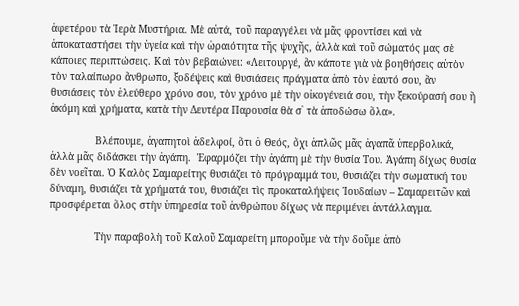ἀφετέρου τὰ Ἱερὰ Μυστήρια. Μὲ αὐτά, τοῦ παραγγέλει νὰ μᾶς φροντίσει καὶ νὰ ἀποκαταστήσει τὴν ὑγεία καὶ τὴν ὡραιότητα τῆς ψυχῆς, ἀλλὰ καὶ τοῦ σώματός μας σὲ κάποιες περιπτώσεις. Καὶ τὸν βεβαιώνει: «Λειτουργέ, ἂν κάποτε γιὰ νὰ βοηθήσεις αὐτὸν τὸν ταλαίπωρο ἄνθρωπο, ξοδέψεις καὶ θυσιάσεις πράγματα ἀπὸ τὸν ἑαυτό σου, ἂν θυσιάσεις τὸν ἐλεύθερο χρόνο σου, τὸν χρόνο μὲ τὴν οἰκογένειά σου, τὴν ξεκούρασή σου ἢ ἀκόμη καὶ χρήματα, κατὰ τὴν Δευτέρα Παρουσία θὰ σ᾽ τὰ ἀποδώσω ὅλα».

               Βλέπουμε, ἀγαπητοὶ ἀδελφοί, ὅτι ὁ Θεός, ὄχι ἁπλῶς μᾶς ἀγαπᾶ ὑπερβολικά, ἀλλὰ μᾶς διδάσκει τὴν ἀγάπη.  Ἐφαρμόζει τὴν ἀγάπη μὲ τὴν θυσία Του. Ἀγάπη δίχως θυσία δὲν νοεῖται. Ὁ Καλὸς Σαμαρείτης θυσιάζει τὸ πρόγραμμά του, θυσιάζει τὴν σωματική του δύναμη, θυσιάζει τὰ χρήματά του, θυσιάζει τὶς προκαταλήψεις Ἰουδαίων – Σαμαρειτῶν καὶ προσφέρεται ὅλος στὴν ὑπηρεσία τοῦ ἀνθρώπου δίχως νὰ περιμένει ἀντάλλαγμα.

               Τὴν παραβολὴ τοῦ Καλοῦ Σαμαρείτη μποροῦμε νὰ τὴν δοῦμε ἀπὸ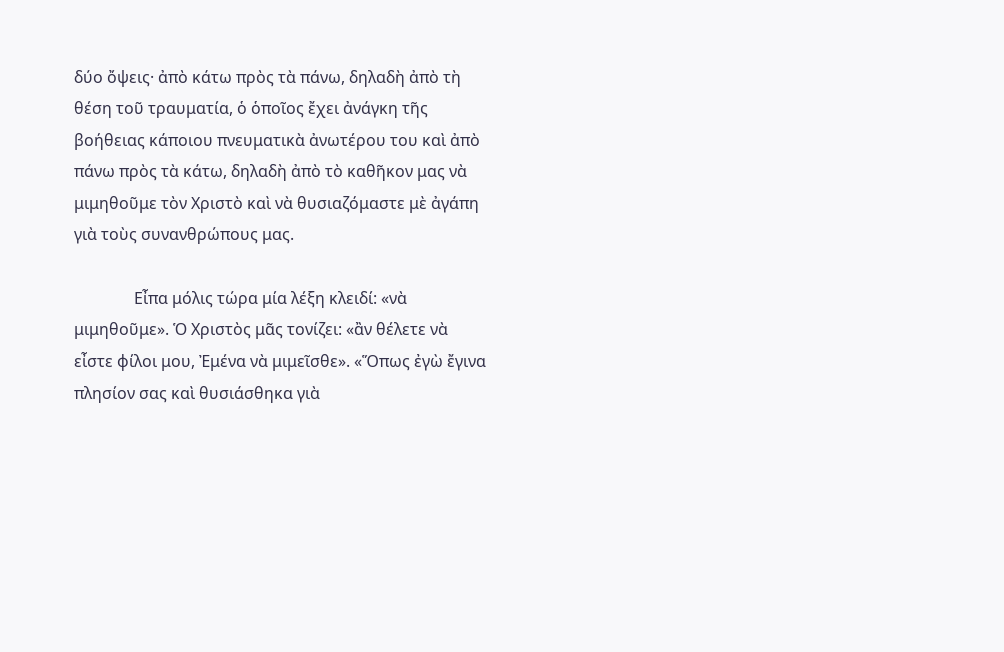δύο ὄψεις· ἀπὸ κάτω πρὸς τὰ πάνω, δηλαδὴ ἀπὸ τὴ θέση τοῦ τραυματία, ὁ ὁποῖος ἔχει ἀνάγκη τῆς βοήθειας κάποιου πνευματικὰ ἀνωτέρου του καὶ ἀπὸ πάνω πρὸς τὰ κάτω, δηλαδὴ ἀπὸ τὸ καθῆκον μας νὰ μιμηθοῦμε τὸν Χριστὸ καὶ νὰ θυσιαζόμαστε μὲ ἀγάπη γιὰ τοὺς συνανθρώπους μας.

               Εἶπα μόλις τώρα μία λέξη κλειδί: «νὰ μιμηθοῦμε». Ὁ Χριστὸς μᾶς τονίζει: «ἂν θέλετε νὰ εἶστε φίλοι μου, Ἐμένα νὰ μιμεῖσθε». «Ὅπως ἐγὼ ἔγινα πλησίον σας καὶ θυσιάσθηκα γιὰ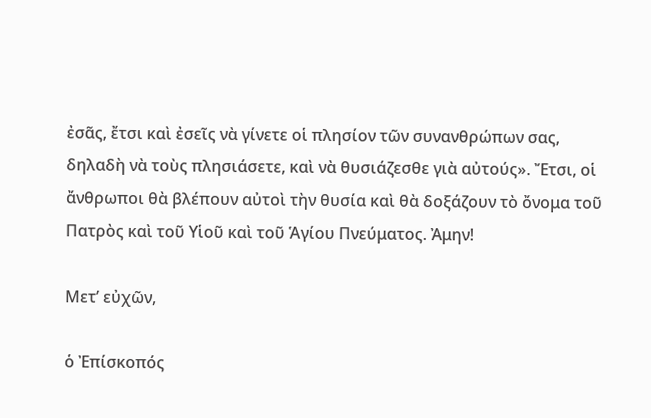ἐσᾶς, ἔτσι καὶ ἐσεῖς νὰ γίνετε οἱ πλησίον τῶν συνανθρώπων σας, δηλαδὴ νὰ τοὺς πλησιάσετε, καὶ νὰ θυσιάζεσθε γιὰ αὐτούς». Ἔτσι, οἱ ἄνθρωποι θὰ βλέπουν αὐτοὶ τὴν θυσία καὶ θὰ δοξάζουν τὸ ὄνομα τοῦ Πατρὸς καὶ τοῦ Υἱοῦ καὶ τοῦ Ἁγίου Πνεύματος. Ἀμην!

Μετ’ εὐχῶν,

ὁ Ἐπίσκοπός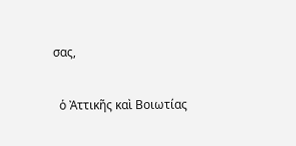σας,

  ὁ Ἀττικῆς καὶ Βοιωτίας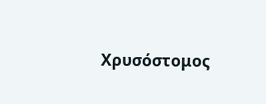Χρυσόστομος